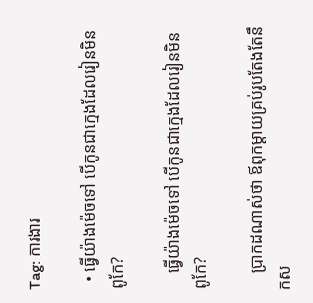Tag: ការងារ

  • ធ្វើយ៉ាងម៉េចទៅ បើកូនជាក្មេងដែលរៀនមិនពូកែ?

    ធ្វើយ៉ាងម៉េចទៅ បើកូនជាក្មេងដែលរៀនមិនពូកែ?

    ប្រាកដណាស់ថា ឪពុកម្ដាយគ្រប់រូបតែងតែនឹកស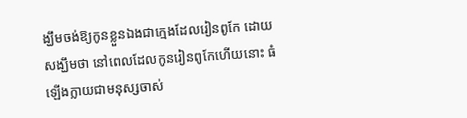ង្ឃឹមចង់ឱ្យកូនខ្លួនឯងជាក្មេងដែលរៀនពូកែ ដោយសង្ឃឹមថា នៅពេលដែលកូនរៀនពូកែហើយនោះ ធំឡើងក្លាយជាមនុស្សចាស់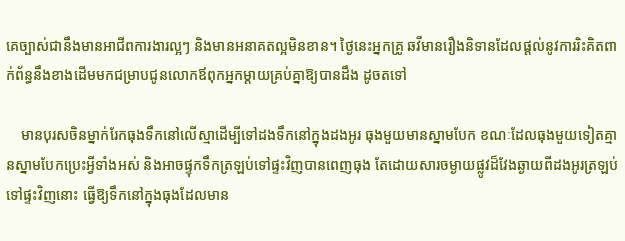គេច្បាស់ជានឹងមានអាជីពការងារល្អៗ និងមានអនាគតល្អមិនខាន។ ថ្ងៃនេះអ្នកគ្រូ ឆវីមានរឿងនិទានដែលផ្ដល់នូវការរិះគិតពាក់ព័ន្ធនឹងខាងដើមមកជម្រាបជូនលោកឪពុកអ្នកម្ដាយគ្រប់គ្នាឱ្យបានដឹង ដូចតទៅ

    មានបុរសចិនម្នាក់រែកធុងទឹកនៅលើស្មាដើម្បីទៅដងទឹកនៅក្នុងដងអូរ ធុងមួយមានស្នាមបែក ខណៈដែលធុងមួយទៀតគ្មានស្នាមបែកប្រេះអ្វីទាំងអស់ និងអាចផ្ទុកទឹកត្រឡប់ទៅផ្ទះវិញបានពេញធុង តែដោយសារចម្ងាយផ្លូវដ៏វែងឆ្ងាយពីដងអូរត្រឡប់ទៅផ្ទះវិញនោះ ធ្វើឱ្យទឹកនៅក្នុងធុងដែលមាន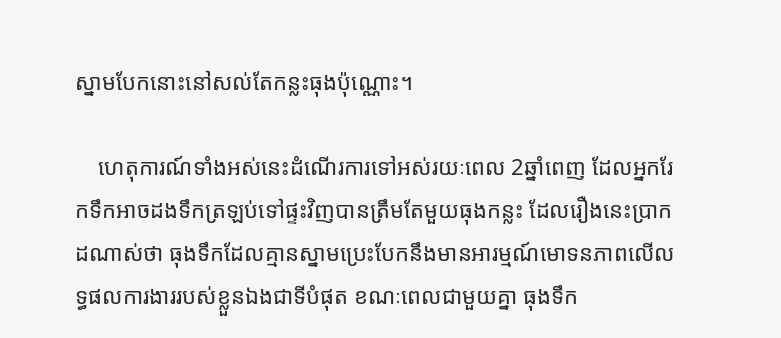ស្នាមបែកនោះនៅសល់តែកន្លះធុងប៉ុណ្ណោះ។

    ហេតុការណ៍ទាំងអស់នេះដំណើរការទៅអស់រយៈពេល 2ឆ្នាំពេញ ដែលអ្នករែកទឹកអាចដងទឹកត្រឡប់ទៅផ្ទះវិញបានត្រឹមតែមួយធុងកន្លះ ដែលរឿងនេះប្រាកដណាស់ថា ធុងទឹកដែលគ្មានស្នាមប្រេះបែកនឹងមានអារម្មណ៍មោទនភាពលើលទ្ធផលការងាររបស់ខ្លួនឯងជាទីបំផុត ខណៈពេលជាមួយគ្នា ធុងទឹក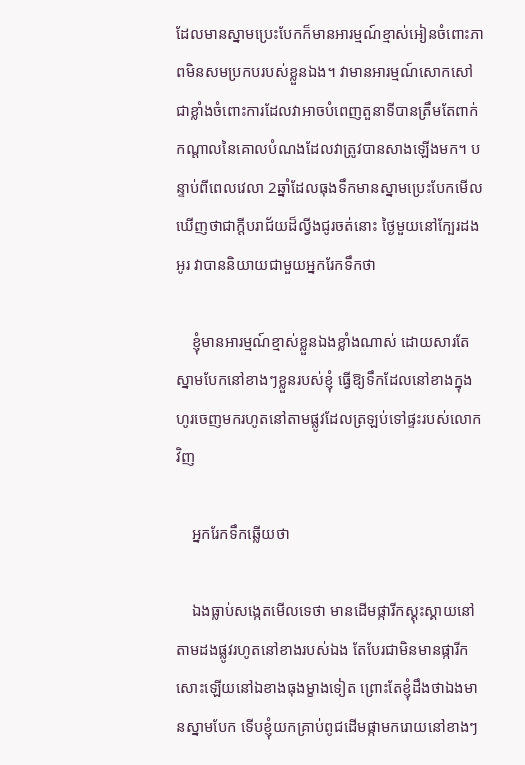ដែលមានស្នាមប្រេះបែកក៏មានអារម្មណ៍ខ្មាស់អៀនចំពោះភាពមិនសមប្រកបរបស់ខ្លួនឯង។ វាមានអារម្មណ៍សោកសៅជាខ្លាំងចំពោះការដែលវាអាចបំពេញតួនាទីបានត្រឹមតែពាក់កណ្ដាលនៃគោលបំណងដែលវាត្រូវបានសាងឡើងមក។ បន្ទាប់ពីពេលវេលា 2ឆ្នាំដែលធុងទឹកមានស្នាមប្រេះបែកមើលឃើញថាជាក្ដីបរាជ័យដ៏ល្វីងជូរចត់នោះ ថ្ងៃមួយនៅក្បែរដងអូរ វាបាននិយាយជាមួយអ្នករែកទឹកថា

    ខ្ញុំមានអារម្មណ៍ខ្មាស់ខ្លួនឯងខ្លាំងណាស់ ដោយសារតែស្នាមបែកនៅខាងៗខ្លួនរបស់ខ្ញុំ ធ្វើឱ្យទឹកដែលនៅខាងក្នុងហូរចេញមករហូតនៅតាមផ្លូវដែលត្រឡប់ទៅផ្ទះរបស់លោកវិញ

    អ្នករែកទឹកឆ្លើយថា

    ឯងធ្លាប់សង្កេតមើលទេថា មានដើមផ្ការីកស្គុះស្គាយនៅតាមដងផ្លូវរហូតនៅខាងរបស់ឯង តែបែរជាមិនមានផ្ការីកសោះឡើយនៅឯខាងធុងម្ខាងទៀត ព្រោះតែខ្ញុំដឹងថាឯងមានស្នាមបែក ទើបខ្ញុំយកគ្រាប់ពូជដើមផ្កាមករោយនៅខាងៗ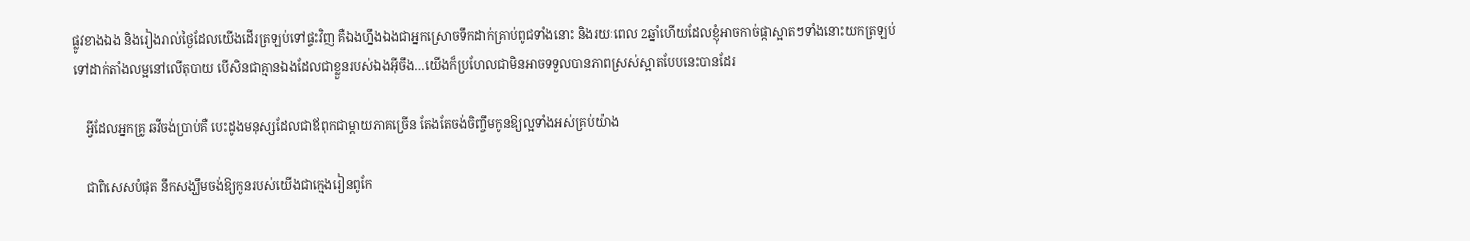ផ្លូវខាងឯង និងរៀងរាល់ថ្ងៃដែលយើងដើរត្រឡប់ទៅផ្ទះវិញ គឺឯងហ្នឹងឯងជាអ្នកស្រោចទឹកដាក់គ្រាប់ពូជទាំងនោះ និងរយៈពេល 2ឆ្នាំហើយដែលខ្ញុំអាចកាច់ផ្កាស្អាតៗទាំងនោះយកត្រឡប់ទៅដាក់តាំងលម្អនៅលើតុបាយ បើសិនជាគ្មានឯងដែលជាខ្លួនរបស់ឯងអ៊ីចឹង…យើងក៏ប្រហែលជាមិនអាចទទួលបានភាពស្រស់ស្អាតបែបនេះបានដែរ

    អ្វីដែលអ្នកគ្រូ ឆវីចង់ប្រាប់គឺ បេះដូងមនុស្សដែលជាឪពុកជាម្ដាយភាគច្រើន តែងតែចង់ចិញ្ចឹមកូនឱ្យល្អទាំងអស់គ្រប់យ៉ាង

    ជាពិសេសបំផុត នឹកសង្ឃឹមចង់ឱ្យកូនរបស់យើងជាក្មេងរៀនពូកែ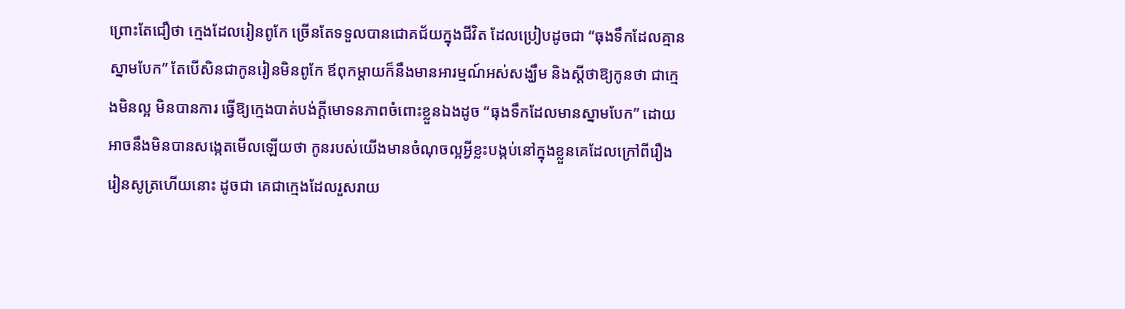ព្រោះតែជឿថា ក្មេងដែលរៀនពូកែ ច្រើនតែទទួលបានជោគជ័យក្នុងជីវិត ដែលប្រៀបដូចជា “ធុងទឹកដែលគ្មានស្នាមបែក” តែបើសិនជាកូនរៀនមិនពូកែ ឪពុកម្ដាយក៏នឹងមានអារម្មណ៍អស់សង្ឃឹម និងស្ដីថាឱ្យកូនថា ជាក្មេងមិនល្អ មិនបានការ ធ្វើឱ្យក្មេងបាត់បង់ក្ដីមោទនភាពចំពោះខ្លួនឯងដូច “ធុងទឹកដែលមានស្នាមបែក” ដោយអាចនឹងមិនបានសង្កេតមើលឡើយថា កូនរបស់យើងមានចំណុចល្អអ្វីខ្លះបង្កប់នៅក្នុងខ្លួនគេដែលក្រៅពីរឿងរៀនសូត្រហើយនោះ ដូចជា គេជាក្មេងដែលរួសរាយ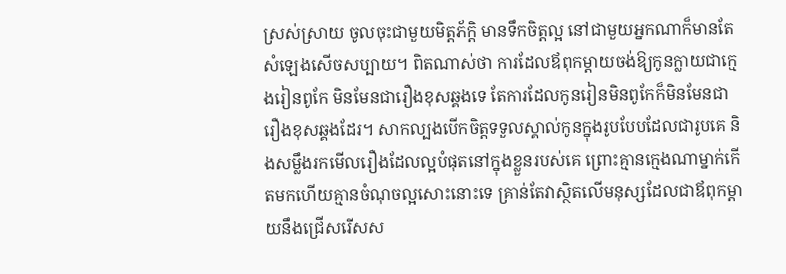ស្រស់ស្រាយ ចូលចុះជាមួយមិត្តភ័ក្តិ មានទឹកចិត្តល្អ នៅជាមួយអ្នកណាក៏មានតែសំឡេងសើចសប្បាយ។ ពិតណាស់ថា ការដែលឪពុកម្ដាយចង់ឱ្យកូនក្លាយជាក្មេងរៀនពូកែ មិនមែនជារឿងខុសឆ្គងទេ តែការដែលកូនរៀនមិនពូកែក៏មិនមែនជារឿងខុសឆ្គងដែរ។ សាកល្បងបើកចិត្តទទួលស្គាល់កូនក្នុងរូបបែបដែលជារូបគេ និងសម្លឹងរកមើលរឿងដែលល្អបំផុតនៅក្នុងខ្លួនរបស់គេ ព្រោះគ្មានក្មេងណាម្នាក់កើតមកហើយគ្មានចំណុចល្អសោះនោះទេ គ្រាន់តែវាស្ថិតលើមនុស្សដែលជាឪពុកម្ដាយនឹងជ្រើសរើសស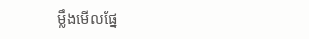ម្លឹងមើលផ្នែ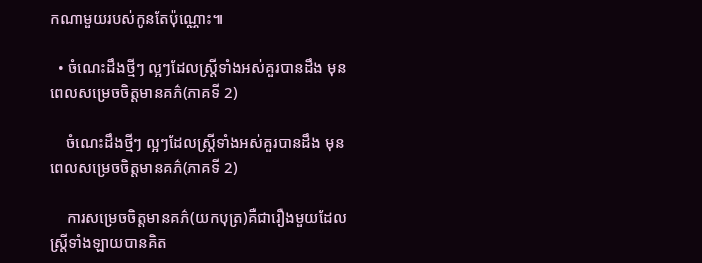កណាមួយរបស់កូនតែប៉ុណ្ណោះ៕

  • ចំណេះដឹងថ្មីៗ ល្អៗដែលស្រ្តីទាំងអស់គួរបានដឹង មុនពេលសម្រេចចិត្តមានគភ៌(ភាគទី 2)

    ចំណេះដឹងថ្មីៗ ល្អៗដែលស្រ្តីទាំងអស់គួរបានដឹង មុនពេលសម្រេចចិត្តមានគភ៌(ភាគទី 2)

    ការសម្រេចចិត្តមានគភ៌(យកបុត្រ)គឺជារឿងមួយដែលស្រ្តីទាំងឡាយបានគិត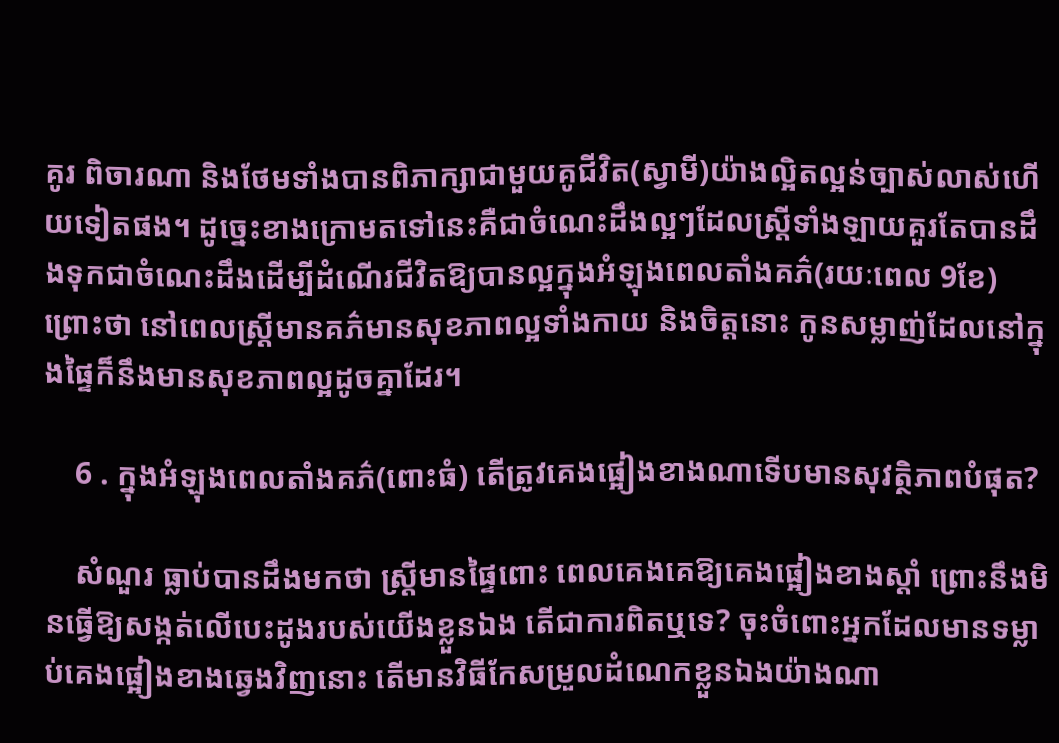គូរ ពិចារណា និងថែមទាំងបានពិភាក្សាជាមួយគូជីវិត(ស្វាមី)យ៉ាងល្អិតល្អន់ច្បាស់លាស់ហើយទៀតផង។ ដូច្នេះខាងក្រោមតទៅនេះគឺជាចំណេះដឹងល្អៗដែលស្រ្តីទាំងឡាយគួរតែបានដឹងទុកជាចំណេះដឹងដើម្បីដំណើរជីវិតឱ្យបានល្អក្នុងអំឡុងពេលតាំងគភ៌(រយៈពេល 9ខែ) ព្រោះថា នៅពេលស្រ្តីមានគភ៌មានសុខភាពល្អទាំងកាយ និងចិត្តនោះ កូនសម្លាញ់ដែលនៅក្នុងផ្ទៃក៏នឹងមានសុខភាពល្អដូចគ្នាដែរ។

    6 . ក្នុងអំឡុងពេលតាំងគភ៌(ពោះធំ) តើត្រូវគេងផ្អៀងខាងណាទើបមានសុវត្ថិភាពបំផុត?

    សំណួរ ធ្លាប់បានដឹងមកថា ស្រ្តីមានផ្ទៃពោះ ពេលគេងគេឱ្យគេងផ្អៀងខាងស្ដាំ ព្រោះនឹងមិនធ្វើឱ្យសង្កត់លើបេះដូងរបស់យើងខ្លួនឯង តើជាការពិតឬទេ? ចុះចំពោះអ្នកដែលមានទម្លាប់គេងផ្អៀងខាងឆ្វេងវិញនោះ តើមានវិធីកែសម្រួលដំណេកខ្លួនឯងយ៉ាងណា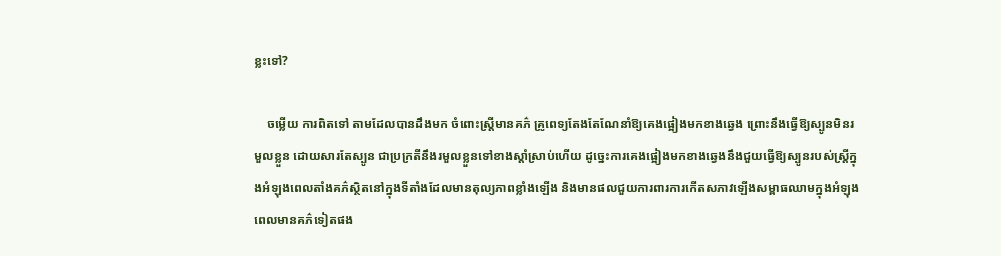ខ្លះទៅ?

    ចម្លើយ ការពិតទៅ តាមដែលបានដឹងមក ចំពោះស្រ្តីមានគភ៌ គ្រូពេទ្យតែងតែណែនាំឱ្យគេងផ្អៀងមកខាងឆ្វេង ព្រោះនឹងធ្វើឱ្យស្បូនមិនរមួលខ្លួន ដោយសារតែស្បូន ជាប្រក្រតីនឹងរមួលខ្លួនទៅខាងស្ដាំស្រាប់ហើយ ដូច្នេះការគេងផ្អៀងមកខាងឆ្វេងនឹងជួយធ្វើឱ្យស្បូនរបស់ស្រ្តីក្នុងអំឡុងពេលតាំងគភ៌ស្ថិតនៅក្នុងទីតាំងដែលមានតុល្យភាពខ្លាំងឡើង និងមានផលជួយការពារការកើតសភាវឡើងសម្ពាធឈាមក្នុងអំឡុងពេលមានគភ៌ទៀតផង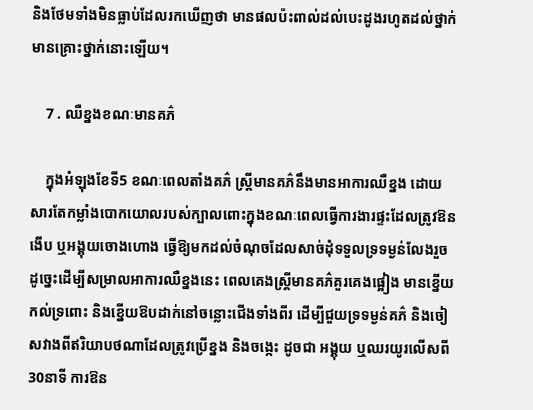និងថែមទាំងមិនធ្លាប់ដែលរកឃើញថា មានផលប៉ះពាល់ដល់បេះដូងរហូតដល់ថ្នាក់មានគ្រោះថ្នាក់នោះឡើយ។

    7 . ឈឺខ្នងខណៈមានគភ៌

    ក្នុងអំឡុងខែទី5 ខណៈពេលតាំងគភ៌ ស្រ្តីមានគភ៌នឹងមានអាការឈឺខ្នង ដោយសារតែកម្លាំងបោកយោលរបស់ក្បាលពោះក្នុងខណៈពេលធ្វើការងារផ្ទះដែលត្រូវឱនងើប ឬអង្គុយចោងហោង ធ្វើឱ្យមកដល់ចំណុចដែលសាច់ដុំទទួលទ្រទម្ងន់លែងរួច ដូច្នេះដើម្បីសម្រាលអាការឈឺខ្នងនេះ ពេលគេងស្រ្តីមានគភ៌គួរគេងផ្អៀង មានខ្នើយកល់ទ្រពោះ និងខ្នើយឱបដាក់នៅចន្លោះជើងទាំងពីរ ដើម្បីជួយទ្រទម្ងន់គភ៌ និងចៀសវាងពីឥរិយាបថណាដែលត្រូវប្រើខ្នង និងចង្កេះ ដូចជា អង្គុយ ឬឈរយូរលើសពី 30នាទី ការឱន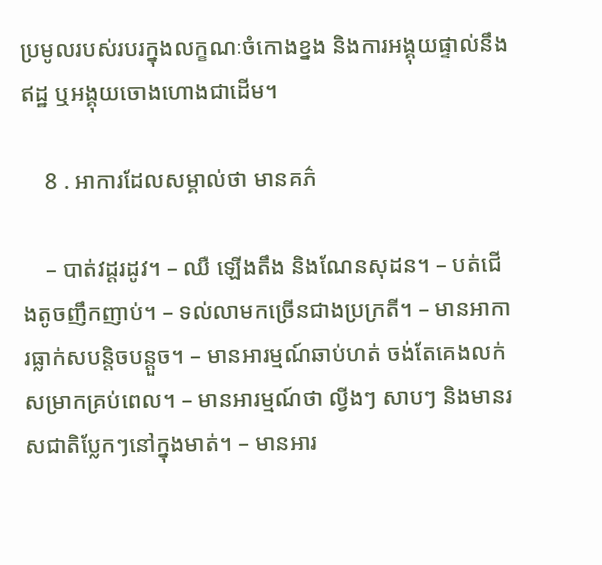ប្រមូលរបស់របរក្នុងលក្ខណៈចំកោងខ្នង និងការអង្គុយផ្ទាល់នឹងឥដ្ឋ ឬអង្គុយចោងហោងជាដើម។

    8 . អាការដែលសម្គាល់ថា មានគភ៌

    – បាត់វដ្តរដូវ។ – ឈឺ ឡើងតឹង និងណែនសុដន។ – បត់ជើងតូចញឹកញាប់។ – ទល់លាមកច្រើនជាងប្រក្រតី។ – មានអាការធ្លាក់សបន្តិចបន្តួច។ – មានអារម្មណ៍ឆាប់ហត់ ចង់តែគេងលក់សម្រាកគ្រប់ពេល។ – មានអារម្មណ៍ថា ល្វីងៗ សាបៗ និងមានរសជាតិប្លែកៗនៅក្នុងមាត់។ – មានអារ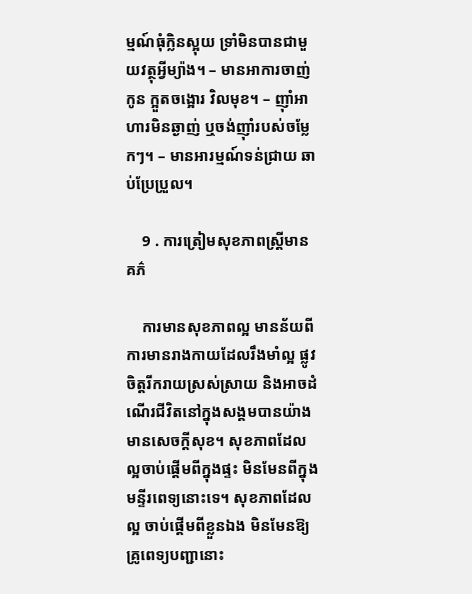ម្មណ៍ធុំក្លិនស្អុយ ទ្រាំមិនបានជាមួយវត្ថុអ្វីម្យ៉ាង។ – មានអាការចាញ់កូន ក្អួតចង្អោរ វិលមុខ។ – ញ៉ាំអាហារមិនឆ្ងាញ់ ឬចង់ញ៉ាំរបស់ចម្លែកៗ។ – មានអារម្មណ៍ទន់ជ្រាយ ឆាប់ប្រែប្រួល។

    9 . ការត្រៀមសុខភាពស្រ្តីមានគភ៌

    ការមានសុខភាពល្អ មានន័យពីការមានរាងកាយដែលរឹងមាំល្អ ផ្លូវចិត្តរីករាយស្រស់ស្រាយ និងអាចដំណើរជីវិតនៅក្នុងសង្គមបានយ៉ាងមានសេចក្ដីសុខ។ សុខភាពដែលល្អចាប់ផ្ដើមពីក្នុងផ្ទះ មិនមែនពីក្នុងមន្ទីរពេទ្យនោះទេ។ សុខភាពដែលល្អ ចាប់ផ្ដើមពីខ្លួនឯង មិនមែនឱ្យគ្រូពេទ្យបញ្ជានោះ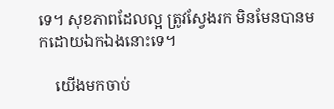ទេ។ សុខភាពដែលល្អ ត្រូវស្វែងរក មិនមែនបានមកដោយឯកឯងនោះទេ។

    យើងមកចាប់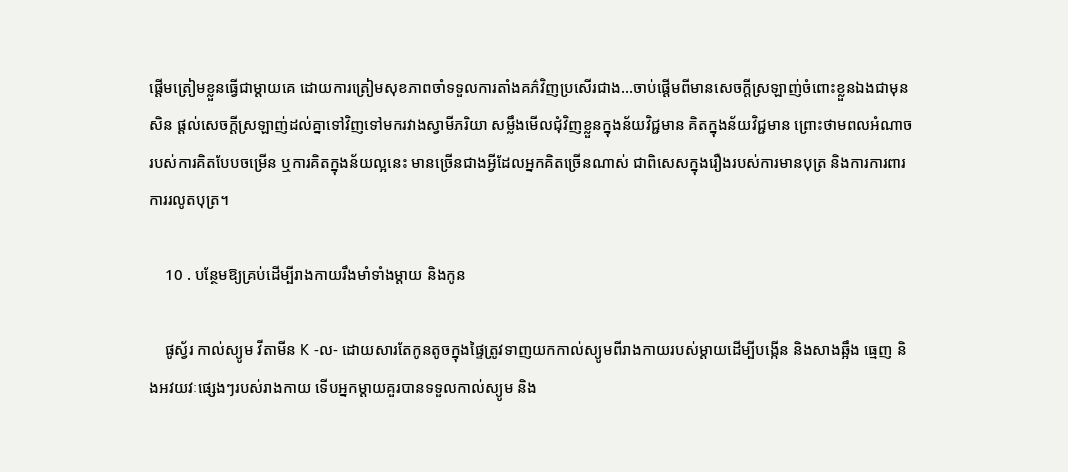ផ្ដើមត្រៀមខ្លួនធ្វើជាម្ដាយគេ ដោយការត្រៀមសុខភាពចាំទទួលការតាំងគភ៌វិញប្រសើរជាង…ចាប់ផ្ដើមពីមានសេចក្ដីស្រឡាញ់ចំពោះខ្លួនឯងជាមុនសិន ផ្ដល់សេចក្ដីស្រឡាញ់ដល់គ្នាទៅវិញទៅមករវាងស្វាមីភរិយា សម្លឹងមើលជុំវិញខ្លួនក្នុងន័យវិជ្ជមាន គិតក្នុងន័យវិជ្ជមាន ព្រោះថាមពលអំណាចរបស់ការគិតបែបចម្រើន ឬការគិតក្នុងន័យល្អនេះ មានច្រើនជាងអ្វីដែលអ្នកគិតច្រើនណាស់ ជាពិសេសក្នុងរឿងរបស់ការមានបុត្រ និងការការពារការរលូតបុត្រ។

    10 . បន្ថែមឱ្យគ្រប់ដើម្បីរាងកាយរឹងមាំទាំងម្ដាយ និងកូន

    ផូស្វ័រ កាល់ស្យូម វីតាមីន K -ល- ដោយសារតែកូនតូចក្នុងផ្ទៃត្រូវទាញយកកាល់ស្យូមពីរាងកាយរបស់ម្ដាយដើម្បីបង្កើន និងសាងឆ្អឹង ធ្មេញ និងអវយវៈផ្សេងៗរបស់រាងកាយ ទើបអ្នកម្ដាយគួរបានទទួលកាល់ស្យូម និង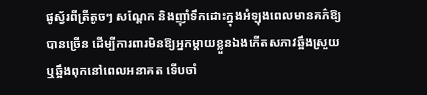ផូស្វ័រពីត្រីតូចៗ សណ្ដែក និងញ៉ាំទឹកដោះក្នុងអំឡុងពេលមានគភ៌ឱ្យបានច្រើន ដើម្បីការពារមិនឱ្យអ្នកម្ដាយខ្លួនឯងកើតសភាវឆ្អឹងស្រួយ ឬឆ្អឹងពុកនៅពេលអនាគត ទើបចាំ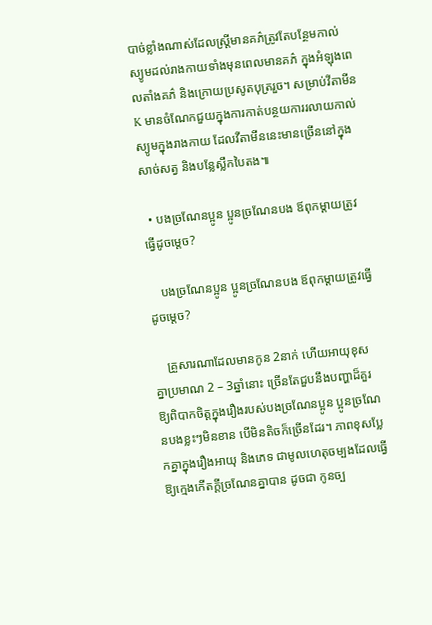បាច់ខ្លាំងណាស់ដែលស្រ្តីមានគភ៌ត្រូវតែបន្ថែមកាល់ស្យូមដល់រាងកាយទាំងមុនពេលមានគភ៌ ក្នុងអំឡុងពេលតាំងគភ៌ និងក្រោយប្រសូតបុត្ររួច។ សម្រាប់វីតាមីន K មានចំណែកជួយក្នុងការកាត់បន្ថយការរលាយកាល់ស្យូមក្នុងរាងកាយ ដែលវីតាមីននេះមានច្រើននៅក្នុងសាច់សត្វ និងបន្លែស្លឹកបៃតង៕

  • បងច្រណែនប្អូន ប្អូនច្រណែនបង ឪពុកម្ដាយត្រូវធ្វើដូចម្ដេច?

    បងច្រណែនប្អូន ប្អូនច្រណែនបង ឪពុកម្ដាយត្រូវធ្វើដូចម្ដេច?

    គ្រួសារណាដែលមានកូន 2នាក់ ហើយអាយុខុសគ្នាប្រមាណ 2 – 3ឆ្នាំនោះ ច្រើនតែជួបនឹងបញ្ហាដ៏គួរឱ្យពិបាកចិត្តក្នុងរឿងរបស់បងច្រណែនប្អូន ប្អូនច្រណែនបងខ្លះៗមិនខាន បើមិនតិចក៏ច្រើនដែរ។ ភាពខុសប្លែកគ្នាក្នុងរឿងអាយុ និងភេទ ជាមូលហេតុចម្បងដែលធ្វើឱ្យក្មេងកើតក្ដីច្រណែនគ្នាបាន ដូចជា កូនច្ប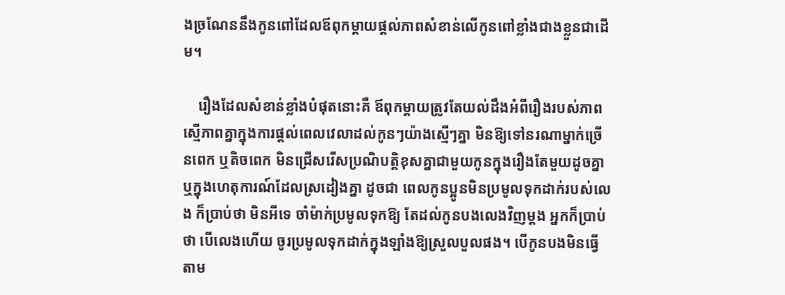ងច្រណែននឹងកូនពៅដែលឪពុកម្ដាយផ្ដល់ភាពសំខាន់លើកូនពៅខ្លាំងជាងខ្លួនជាដើម។

    រឿងដែលសំខាន់ខ្លាំងបំផុតនោះគឺ ឪពុកម្ដាយត្រូវតែយល់ដឹងអំពីរឿងរបស់ភាពស្មើភាពគ្នាក្នុងការផ្ដល់ពេលវេលាដល់កូនៗយ៉ាងស្មើៗគ្នា មិនឱ្យទៅនរណាម្នាក់ច្រើនពេក ឬតិចពេក មិនជ្រើសរើសប្រណិបត្តិខុសគ្នាជាមួយកូនក្នុងរឿងតែមួយដូចគ្នា ឬក្នុងហេតុការណ៍ដែលស្រដៀងគ្នា ដូចជា ពេលកូនប្អូនមិនប្រមូលទុកដាក់របស់លេង ក៏ប្រាប់ថា មិនអីទេ ចាំម៉ាក់ប្រមូលទុកឱ្យ តែដល់កូនបងលេងវិញម្ដង អ្នកក៏ប្រាប់ថា បើលេងហើយ ចូរប្រមូលទុកដាក់ក្នុងឡាំងឱ្យស្រួលបួលផង។ បើកូនបងមិនធ្វើតាម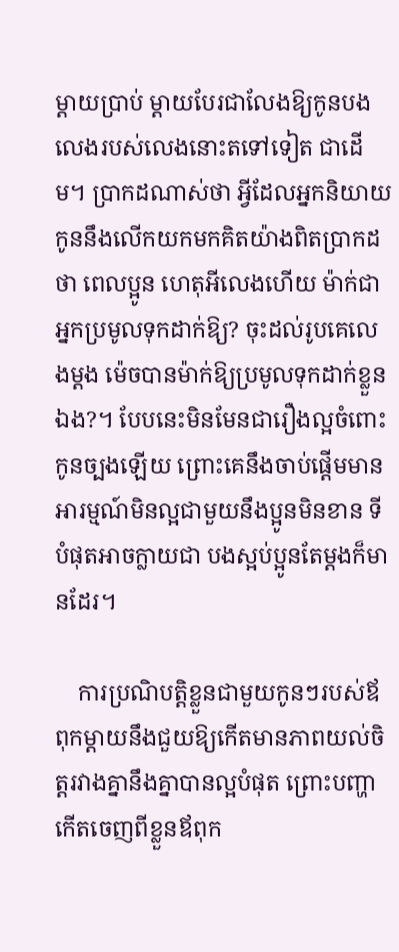ម្ដាយប្រាប់ ម្ដាយបែរជាលែងឱ្យកូនបងលេងរបស់លេងនោះតទៅទៀត ជាដើម។ ប្រាកដណាស់ថា អ្វីដែលអ្នកនិយាយ កូននឹងលើកយកមកគិតយ៉ាងពិតប្រាកដថា ពេលប្អូន ហេតុអីលេងហើយ ម៉ាក់ជាអ្នកប្រមូលទុកដាក់ឱ្យ? ចុះដល់រូបគេលេងម្ដង ម៉េចបានម៉ាក់ឱ្យប្រមូលទុកដាក់ខ្លួនឯង?។ បែបនេះមិនមែនជារឿងល្អចំពោះកូនច្បងឡើយ ព្រោះគេនឹងចាប់ផ្ដើមមានអារម្មណ៍មិនល្អជាមួយនឹងប្អូនមិនខាន ទីបំផុតអាចក្លាយជា បងស្អប់ប្អូនតែម្ដងក៏មានដែរ។

    ការប្រណិបត្តិខ្លួនជាមួយកូនៗរបស់ឪពុកម្ដាយនឹងជួយឱ្យកើតមានភាពយល់ចិត្តរវាងគ្នានឹងគ្នាបានល្អបំផុត ព្រោះបញ្ហាកើតចេញពីខ្លួនឪពុក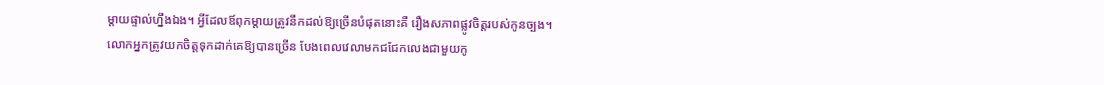ម្ដាយផ្ទាល់ហ្នឹងឯង។ អ្វីដែលឪពុកម្ដាយត្រូវនឹកដល់ឱ្យច្រើនបំផុតនោះគឺ រឿងសភាពផ្លូវចិត្តរបស់កូនច្បង។ លោកអ្នកត្រូវយកចិត្តទុកដាក់គេឱ្យបានច្រើន បែងពេលវេលាមកជជែកលេងជាមួយកូ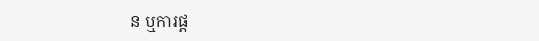ន ឬការផ្ដ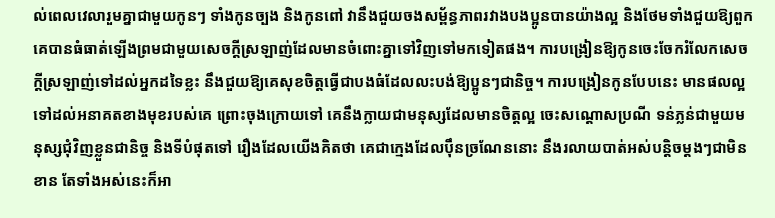ល់ពេលវេលារួមគ្នាជាមួយកូនៗ ទាំងកូនច្បង និងកូនពៅ វានឹងជួយចងសម្ព័ន្ធភាពរវាងបងប្អូនបានយ៉ាងល្អ និងថែមទាំងជួយឱ្យពួកគេបានធំធាត់ឡើងព្រមជាមួយសេចក្ដីស្រឡាញ់ដែលមានចំពោះគ្នាទៅវិញទៅមកទៀតផង។ ការបង្រៀនឱ្យកូនចេះចែករំលែកសេចក្ដីស្រឡាញ់ទៅដល់អ្នកដទៃខ្លះ នឹងជួយឱ្យគេសុខចិត្តធ្វើជាបងធំដែលលះបង់ឱ្យប្អូនៗជានិច្ច។ ការបង្រៀនកូនបែបនេះ មានផលល្អទៅដល់អនាគតខាងមុខរបស់គេ ព្រោះចុងក្រោយទៅ គេនឹងក្លាយជាមនុស្សដែលមានចិត្តល្អ ចេះសណ្ដោសប្រណី ទន់ភ្លន់ជាមួយមនុស្សជុំវិញខ្លួនជានិច្ច និងទីបំផុតទៅ រឿងដែលយើងគិតថា គេជាក្មេងដែលប៉ឹនច្រណែននោះ នឹងរលាយបាត់អស់បន្តិចម្ដងៗជាមិនខាន តែទាំងអស់នេះក៏អា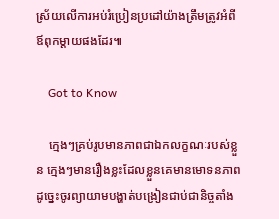ស្រ័យលើការអប់រំប្រៀនប្រដៅយ៉ាងត្រឹមត្រូវអំពីឪពុកម្ដាយផងដែរ៕

    Got to Know

    ក្មេងៗគ្រប់រូបមានភាពជាឯកលក្ខណៈរបស់ខ្លួន ក្មេងៗមានរឿងខ្លះដែលខ្លួនគេមានមោទនភាព ដូច្នេះចូរព្យាយាមបង្ហាត់បង្រៀនជាប់ជានិច្ចតាំង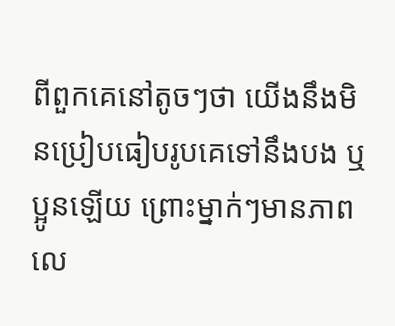ពីពួកគេនៅតូចៗថា យើងនឹងមិនប្រៀបធៀបរូបគេទៅនឹងបង ឬប្អូនឡើយ ព្រោះម្នាក់ៗមានភាពលេ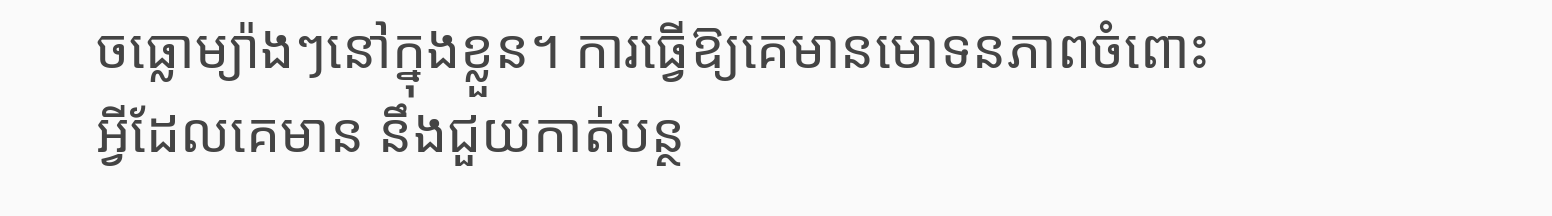ចធ្លោម្យ៉ាងៗនៅក្នុងខ្លួន។ ការធ្វើឱ្យគេមានមោទនភាពចំពោះអ្វីដែលគេមាន នឹងជួយកាត់បន្ថ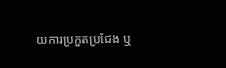យការប្រកួតប្រជែង ឬ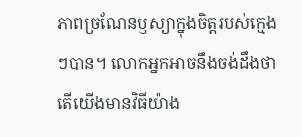ភាពច្រណែនឫស្យាក្នុងចិត្តរបស់ក្មេងៗបាន។ លោកអ្នកអាចនឹងចង់ដឹងថា តើយើងមានវិធីយ៉ាង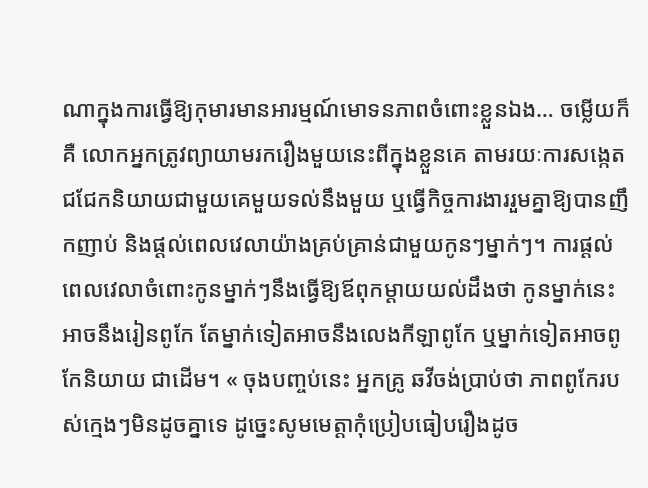ណាក្នុងការធ្វើឱ្យកុមារមានអារម្មណ៍មោទនភាពចំពោះខ្លួនឯង… ចម្លើយក៏គឺ លោកអ្នកត្រូវព្យាយាមរករឿងមួយនេះពីក្នុងខ្លួនគេ តាមរយៈការសង្កេត ជជែកនិយាយជាមួយគេមួយទល់នឹងមួយ ឬធ្វើកិច្ចការងាររួមគ្នាឱ្យបានញឹកញាប់ និងផ្ដល់ពេលវេលាយ៉ាងគ្រប់គ្រាន់ជាមួយកូនៗម្នាក់ៗ។ ការផ្ដល់ពេលវេលាចំពោះកូនម្នាក់ៗនឹងធ្វើឱ្យឪពុកម្ដាយយល់ដឹងថា កូនម្នាក់នេះអាចនឹងរៀនពូកែ តែម្នាក់ទៀតអាចនឹងលេងកីឡាពូកែ ឬម្នាក់ទៀតអាចពូកែនិយាយ ជាដើម។ « ចុងបញ្ចប់នេះ អ្នកគ្រូ ឆវីចង់ប្រាប់ថា ភាពពូកែរបស់ក្មេងៗមិនដូចគ្នាទេ ដូច្នេះសូមមេត្តាកុំប្រៀបធៀបរឿងដូច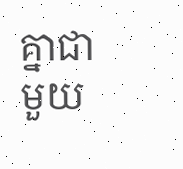គ្នាជាមួយ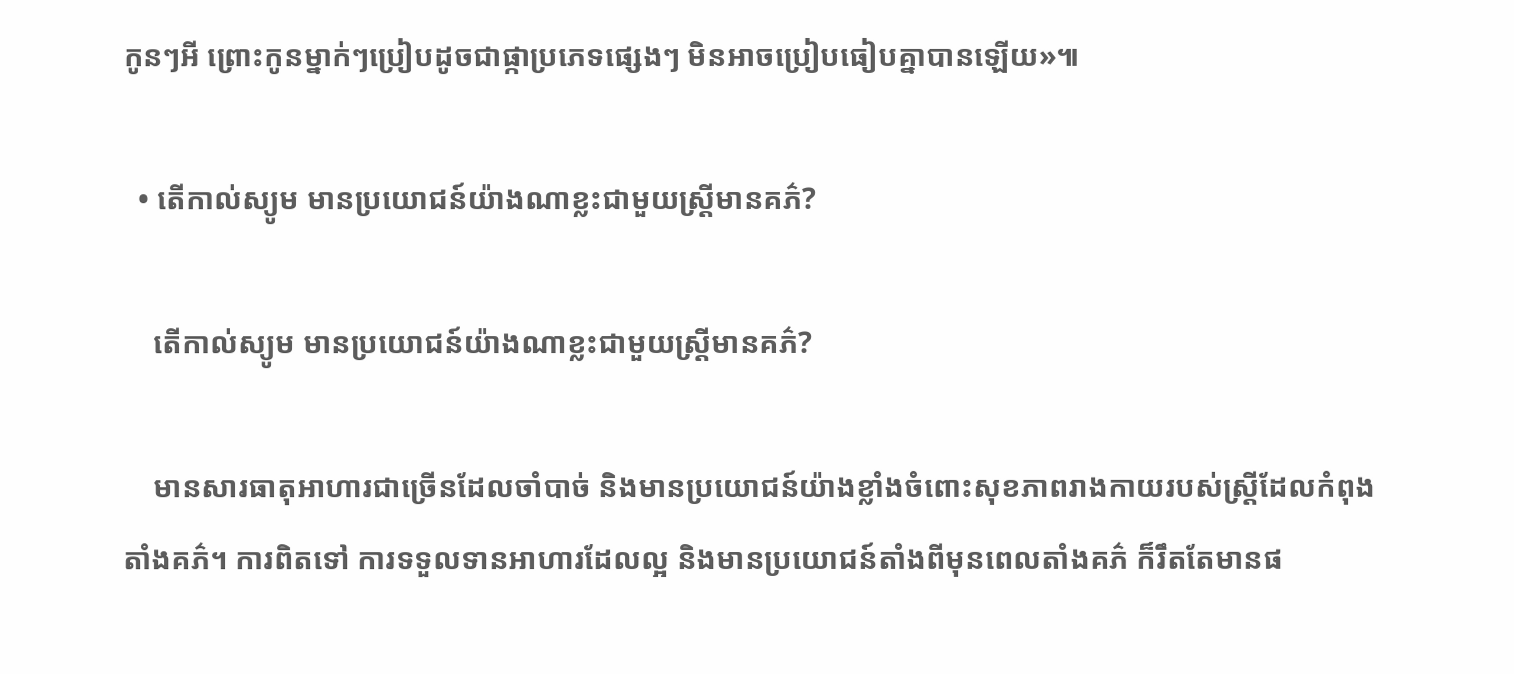កូនៗអី ព្រោះកូនម្នាក់ៗប្រៀបដូចជាផ្កាប្រភេទផ្សេងៗ មិនអាចប្រៀបធៀបគ្នាបានឡើយ»៕

  • តើកាល់ស្យូម មានប្រយោជន៍យ៉ាងណាខ្លះជាមួយស្រ្តីមានគភ៌?

    តើកាល់ស្យូម មានប្រយោជន៍យ៉ាងណាខ្លះជាមួយស្រ្តីមានគភ៌?

    មានសារធាតុអាហារជាច្រើនដែលចាំបាច់ និងមានប្រយោជន៍យ៉ាងខ្លាំងចំពោះសុខភាពរាងកាយរបស់ស្រ្តីដែលកំពុងតាំងគភ៌។ ការពិតទៅ ការទទួលទានអាហារដែលល្អ និងមានប្រយោជន៍តាំងពីមុនពេលតាំងគភ៌ ក៏រឹតតែមានផ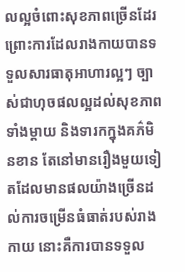លល្អចំពោះសុខភាពច្រើនដែរ ព្រោះការដែលរាងកាយបានទទួលសារធាតុអាហារល្អៗ ច្បាស់ជាហុចផលល្អដល់សុខភាពទាំងម្ដាយ និងទារកក្នុងគភ៌មិនខាន តែនៅមានរឿងមួយទៀតដែលមានផលយ៉ាងច្រើនដល់ការចម្រើនធំធាត់របស់រាងកាយ នោះគឺការបានទទួល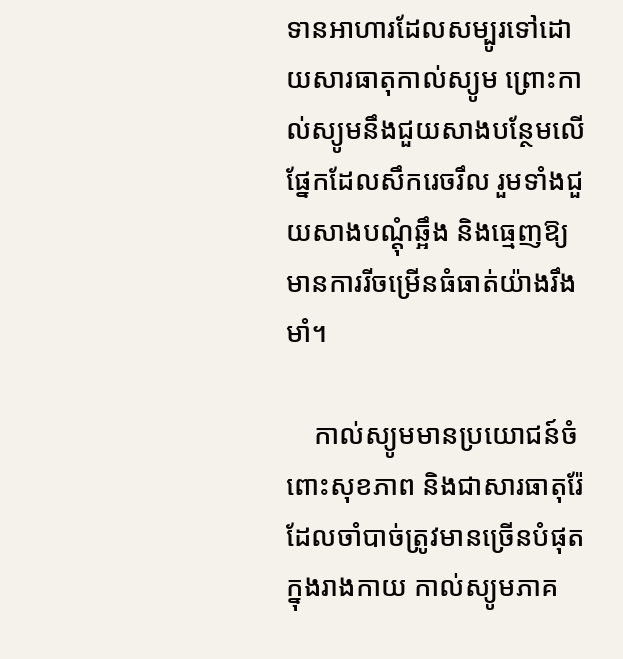ទានអាហារដែលសម្បូរទៅដោយសារធាតុកាល់ស្យូម ព្រោះកាល់ស្យូមនឹងជួយសាងបន្ថែមលើផ្នែកដែលសឹករេចរឹល រួមទាំងជួយសាងបណ្ដុំឆ្អឹង និងធ្មេញឱ្យមានការរីចម្រើនធំធាត់យ៉ាងរឹងមាំ។

    កាល់ស្យូមមានប្រយោជន៍ចំពោះសុខភាព និងជាសារធាតុរ៉ែដែលចាំបាច់ត្រូវមានច្រើនបំផុតក្នុងរាងកាយ កាល់ស្យូមភាគ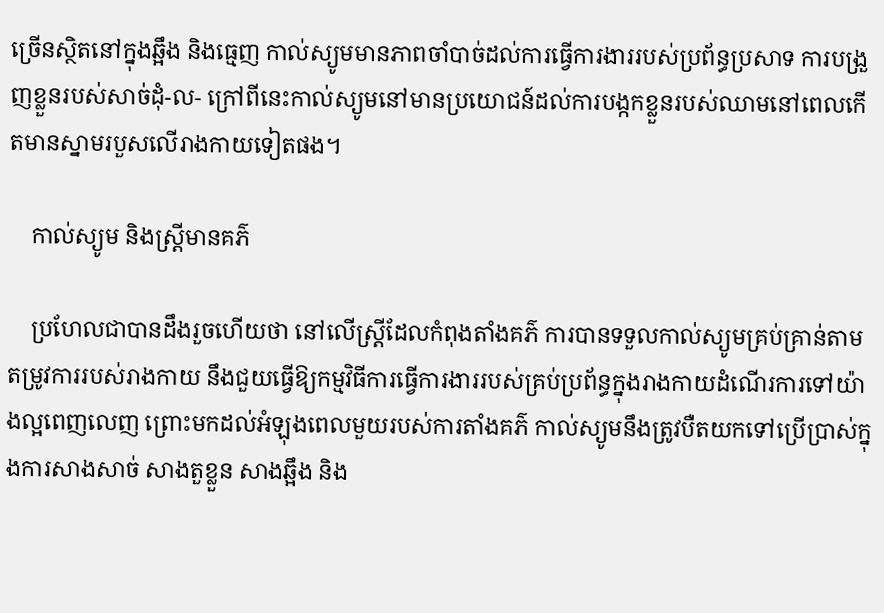ច្រើនស្ថិតនៅក្នុងឆ្អឹង និងធ្មេញ កាល់ស្យូមមានភាពចាំបាច់ដល់ការធ្វើការងាររបស់ប្រព័ន្ធប្រសាទ ការបង្រួញខ្លួនរបស់សាច់ដុំ-ល- ក្រៅពីនេះកាល់ស្យូមនៅមានប្រយោជន៍ដល់ការបង្កកខ្លួនរបស់ឈាមនៅពេលកើតមានស្នាមរបួសលើរាងកាយទៀតផង។

    កាល់ស្យូម និងស្រ្តីមានគភ៌

    ប្រហែលជាបានដឹងរួចហើយថា នៅលើស្រ្តីដែលកំពុងតាំងគភ៌ ការបានទទួលកាល់ស្យូមគ្រប់គ្រាន់តាមតម្រូវការរបស់រាងកាយ នឹងជួយធ្វើឱ្យកម្មវិធីការធ្វើការងាររបស់គ្រប់ប្រព័ន្ធក្នុងរាងកាយដំណើរការទៅយ៉ាងល្អពេញលេញ ព្រោះមកដល់អំឡុងពេលមួយរបស់ការតាំងគភ៌ កាល់ស្យូមនឹងត្រូវបឺតយកទៅប្រើប្រាស់ក្នុងការសាងសាច់ សាងតួខ្លួន សាងឆ្អឹង និង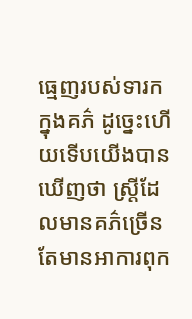ធ្មេញរបស់ទារកក្នុងគភ៌ ដូច្នេះហើយទើបយើងបានឃើញថា ស្ត្រីដែលមានគភ៌ច្រើនតែមានអាការពុក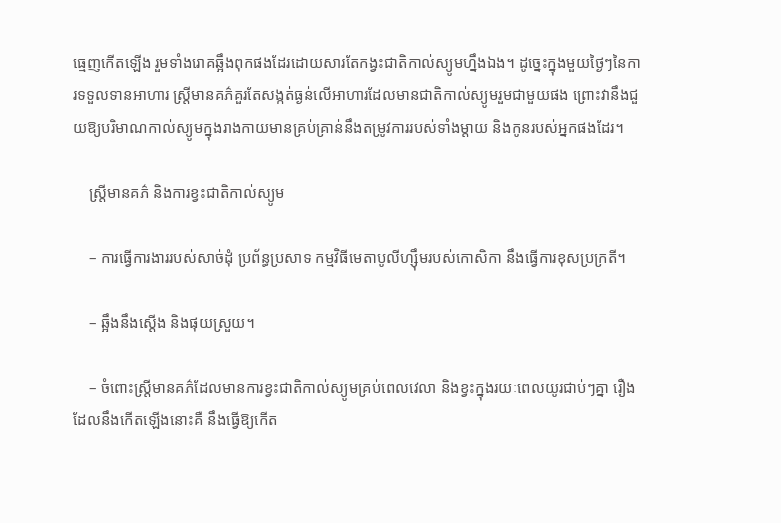ធ្មេញកើតឡើង រួមទាំងរោគឆ្អឹងពុកផងដែរដោយសារតែកង្វះជាតិកាល់ស្យូមហ្នឹងឯង។ ដូច្នេះក្នុងមួយថ្ងៃៗនៃការទទួលទានអាហារ ស្រ្តីមានគភ៌គួរតែសង្កត់ធ្ងន់លើអាហារដែលមានជាតិកាល់ស្យូមរួមជាមួយផង ព្រោះវានឹងជួយឱ្យបរិមាណកាល់ស្យូមក្នុងរាងកាយមានគ្រប់គ្រាន់នឹងតម្រូវការរបស់ទាំងម្ដាយ និងកូនរបស់អ្នកផងដែរ។

    ស្រ្តីមានគភ៌ និងការខ្វះជាតិកាល់ស្យូម

    – ការធ្វើការងាររបស់សាច់ដុំ ប្រព័ន្ធប្រសាទ កម្មវិធីមេតាបូលីហ្ស៊ឹមរបស់កោសិកា នឹងធ្វើការខុសប្រក្រតី។

    – ឆ្អឹងនឹងស្ដើង និងផុយស្រួយ។

    – ចំពោះស្រ្តីមានគភ៌ដែលមានការខ្វះជាតិកាល់ស្យូមគ្រប់ពេលវេលា និងខ្វះក្នុងរយៈពេលយូរជាប់ៗគ្នា រឿងដែលនឹងកើតឡើងនោះគឺ នឹងធ្វើឱ្យកើត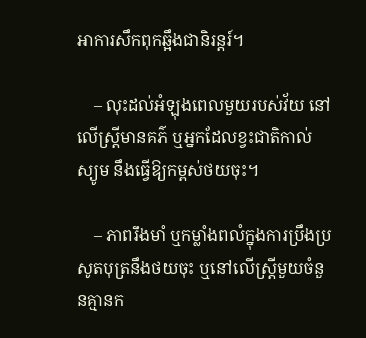អាការសឹកពុកឆ្អឹងជានិរន្តរ៍។

    – លុះដល់អំឡុងពេលមួយរបស់វ័យ នៅលើស្រ្តីមានគភ៌ ឬអ្នកដែលខ្វះជាតិកាល់ស្យូម នឹងធ្វើឱ្យកម្ពស់ថយចុះ។

    – ភាពរឹងមាំ ឬកម្លាំងពលំក្នុងការប្រឹងប្រសូតបុត្រនឹងថយចុះ ឬនៅលើស្រ្តីមួយចំនួនគ្មានក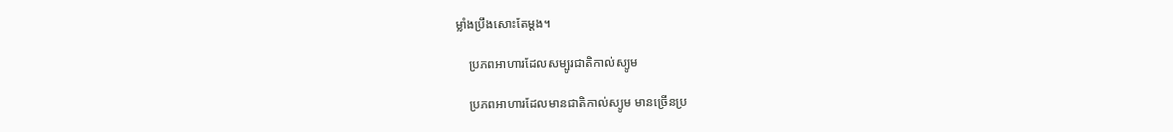ម្លាំងប្រឹងសោះតែម្ដង។

    ប្រភពអាហារដែលសម្បូរជាតិកាល់ស្យូម

    ប្រភពអាហារដែលមានជាតិកាល់ស្យូម មានច្រើនប្រ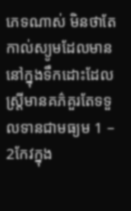ភេទណាស់ មិនថាតែកាល់ស្យូមដែលមាននៅក្នុងទឹកដោះដែលស្រ្តីមានគភ៌គួរតែទទួលទានជាមធ្យម 1 – 2កែវក្នុង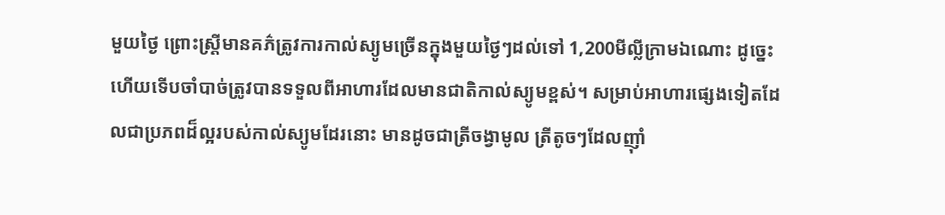មួយថ្ងៃ ព្រោះស្រ្តីមានគភ៌ត្រូវការកាល់ស្យូមច្រើនក្នុងមួយថ្ងៃៗដល់ទៅ 1,200មីល្លីក្រាមឯណោះ ដូច្នេះហើយទើបចាំបាច់ត្រូវបានទទួលពីអាហារដែលមានជាតិកាល់ស្យូមខ្ពស់។ សម្រាប់អាហារផ្សេងទៀតដែលជាប្រភពដ៏ល្អរបស់កាល់ស្យូមដែរនោះ មានដូចជាត្រីចង្វាមូល ត្រីតូចៗដែលញ៉ាំ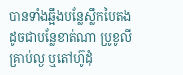បានទាំងឆ្អឹងបន្លែស្លឹកបៃតង ដូចជាបន្លែខាត់ណា ប្រូខូលី គ្រាប់ល្ង ឬតៅហ៊ូដុំ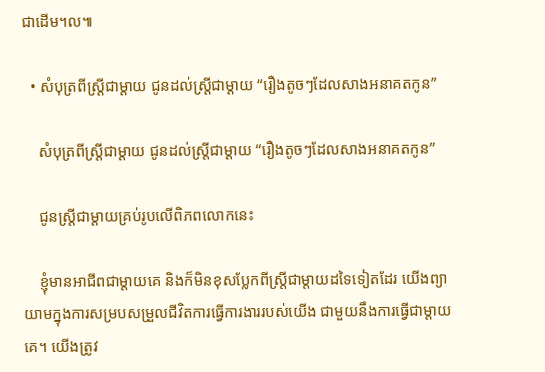ជាដើម។ល៕

  • សំបុត្រពីស្រ្តីជាម្ដាយ ជូនដល់ស្រ្តីជាម្ដាយ “រឿងតូចៗដែលសាងអនាគតកូន”

    សំបុត្រពីស្រ្តីជាម្ដាយ ជូនដល់ស្រ្តីជាម្ដាយ “រឿងតូចៗដែលសាងអនាគតកូន”

    ជូនស្រ្តីជាម្ដាយគ្រប់រូបលើពិភពលោកនេះ

    ខ្ញុំមានអាជីពជាម្ដាយគេ និងក៏មិនខុសប្លែកពីស្រ្តីជាម្ដាយដទៃទៀតដែរ យើងព្យាយាមក្នុងការសម្របសម្រួលជីវិតការធ្វើការងាររបស់យើង ជាមួយនឹងការធ្វើជាម្ដាយគេ។ យើងត្រូវ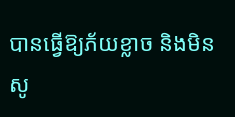បានធ្វើឱ្យភ័យខ្លាច និងមិនសូ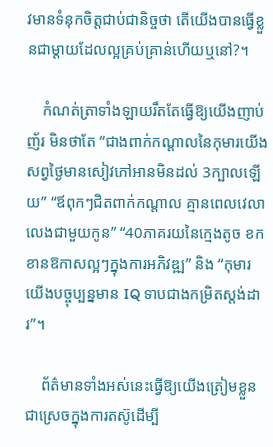វមានទំនុកចិត្តជាប់ជានិច្ចថា តើយើងបានធ្វើខ្លួនជាម្ដាយដែលល្អគ្រប់គ្រាន់ហើយឬនៅ?។

    កំណត់ត្រាទាំងឡាយរឹតតែធ្វើឱ្យយើងញាប់ញ័រ មិនថាតែ “ជាងពាក់កណ្ដាលនៃកុមារយើង សព្វថ្ងៃមានសៀវភៅអានមិនដល់ 3ក្បាលឡើយ” “ឪពុកៗជិតពាក់កណ្ដាល គ្មានពេលវេលាលេងជាមួយកូន” “40ភាគរយនៃក្មេងតូច ខកខានឱកាសល្អៗក្នុងការអភិវឌ្ឍ” និង “កុមារយើងបច្ចុប្បន្នមាន IQ ទាបជាងកម្រិតស្តង់ដារ”។

    ព័ត៌មានទាំងអស់នេះធ្វើឱ្យយើងត្រៀមខ្លួនជាស្រេចក្នុងការតស៊ូដើម្បី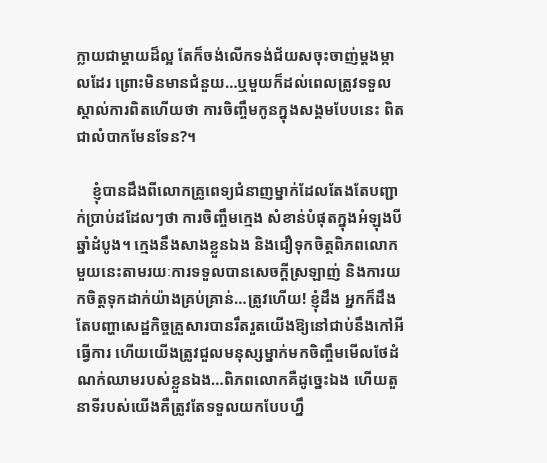ក្លាយជាម្ដាយដ៏ល្អ តែក៏ចង់លើកទង់ជ័យសចុះចាញ់ម្ដងម្កាលដែរ ព្រោះមិនមានជំនួយ…ឬមួយក៏ដល់ពេលត្រូវទទួលស្គាល់ការពិតហើយថា ការចិញ្ចឹមកូនក្នុងសង្គមបែបនេះ ពិតជាលំបាកមែនទែន?។

    ខ្ញុំបានដឹងពីលោកគ្រូពេទ្យជំនាញម្នាក់ដែលតែងតែបញ្ជាក់ប្រាប់ដដែលៗថា ការចិញ្ចឹមក្មេង សំខាន់បំផុតក្នុងអំឡុងបីឆ្នាំដំបូង។ ក្មេងនឹងសាងខ្លួនឯង និងជឿទុកចិត្តពិភពលោកមួយនេះតាមរយៈការទទួលបានសេចក្ដីស្រឡាញ់ និងការយកចិត្តទុកដាក់យ៉ាងគ្រប់គ្រាន់…ត្រូវហើយ! ខ្ញុំដឹង អ្នកក៏ដឹង តែបញ្ហាសេដ្ឋកិច្ចគ្រួសារបានរឹតរួតយើងឱ្យនៅជាប់នឹងកៅអីធ្វើការ ហើយយើងត្រូវជួលមនុស្សម្នាក់មកចិញ្ចឹមមើលថែដំណក់ឈាមរបស់ខ្លួនឯង…ពិភពលោកគឺដូច្នេះឯង ហើយតួនាទីរបស់យើងគឺត្រូវតែទទួលយកបែបហ្នឹ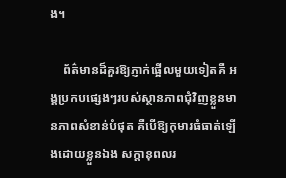ង។

    ព័ត៌មានដ៏គួរឱ្យភ្ញាក់ផ្អើលមួយទៀតគឺ អង្គប្រកបផ្សេងៗរបស់ស្ថានភាពជុំវិញខ្លួនមានភាពសំខាន់បំផុត គឺបើឱ្យកុមារធំធាត់ឡើងដោយខ្លួនឯង សក្ដានុពលរ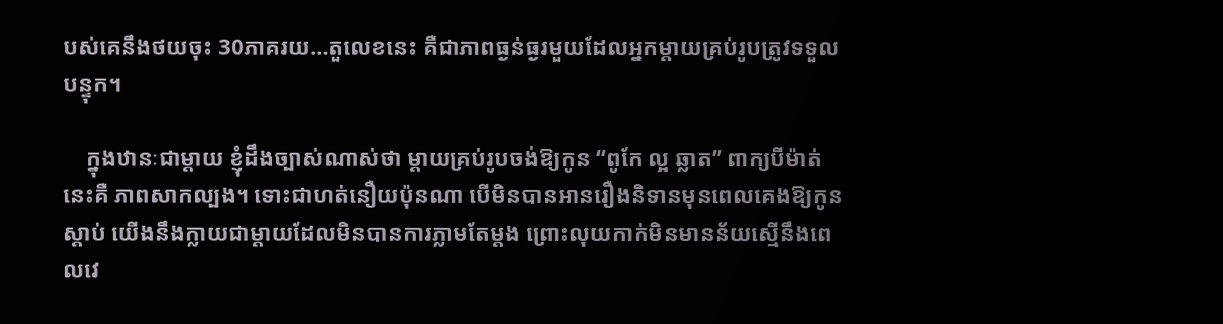បស់គេនឹងថយចុះ 30ភាគរយ…តួលេខនេះ គឺជាភាពធ្ងន់ធ្ងរមួយដែលអ្នកម្ដាយគ្រប់រូបត្រូវទទួលបន្ទុក។

    ក្នុងឋានៈជាម្ដាយ ខ្ញុំដឹងច្បាស់ណាស់ថា ម្ដាយគ្រប់រូបចង់ឱ្យកូន “ពូកែ ល្អ ឆ្លាត” ពាក្យបីម៉ាត់នេះគឺ ភាពសាកល្បង។ ទោះជាហត់នឿយប៉ុនណា បើមិនបានអានរឿងនិទានមុនពេលគេងឱ្យកូនស្ដាប់ យើងនឹងក្លាយជាម្ដាយដែលមិនបានការភ្លាមតែម្ដង ព្រោះលុយកាក់មិនមានន័យស្មើនឹងពេលវេ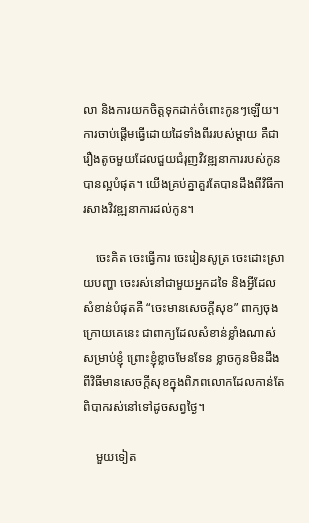លា និងការយកចិត្តទុកដាក់ចំពោះកូនៗឡើយ។ ការចាប់ផ្ដើមធ្វើដោយដៃទាំងពីររបស់ម្ដាយ គឺជារឿងតូចមួយដែលជួយជំរុញវិវឌ្ឍនាការរបស់កូនបានល្អបំផុត។ យើងគ្រប់គ្នាគួរតែបានដឹងពីវិធីការសាងវិវឌ្ឍនាការដល់កូន។

    ចេះគិត ចេះធ្វើការ ចេះរៀនសូត្រ ចេះដោះស្រាយបញ្ហា ចេះរស់នៅជាមួយអ្នកដទៃ និងអ្វីដែលសំខាន់បំផុតគឺ “ចេះមានសេចក្តីសុខ” ពាក្យចុងក្រោយគេនេះ ជាពាក្យដែលសំខាន់ខ្លាំងណាស់សម្រាប់ខ្ញុំ ព្រោះខ្ញុំខ្លាចមែនទែន ខ្លាចកូនមិនដឹងពីវិធីមានសេចក្ដីសុខក្នុងពិភពលោកដែលកាន់តែពិបាករស់នៅទៅដូចសព្វថ្ងៃ។

    មួយទៀត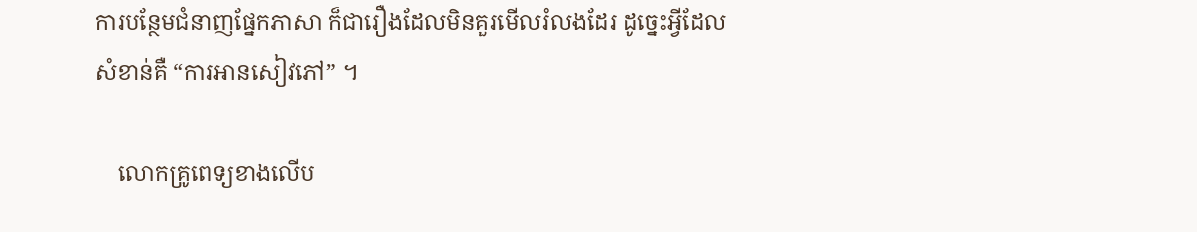ការបន្ថែមជំនាញផ្នែកភាសា ក៏ជារឿងដែលមិនគួរមើលរំលងដែរ ដូច្នេះអ្វីដែលសំខាន់គឺ “ការអានសៀវភៅ” ។

    លោកគ្រូពេទ្យខាងលើប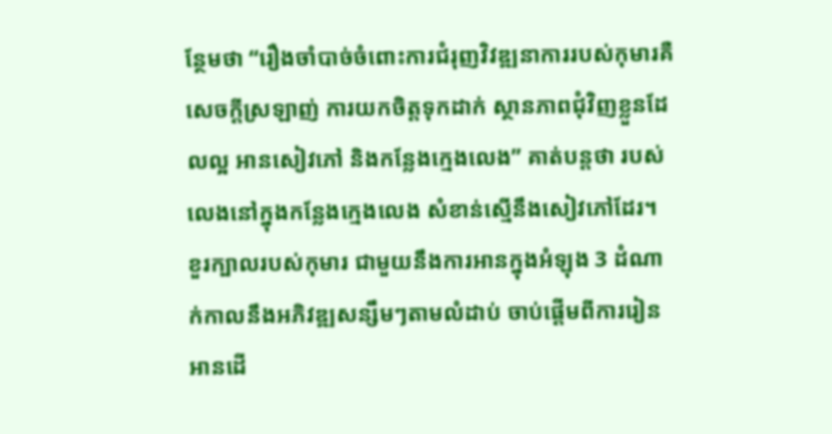ន្ថែមថា “រឿងចាំបាច់ចំពោះការជំរុញវិវឌ្ឍនាការរបស់កុមារគឺ សេចក្ដីស្រឡាញ់ ការយកចិត្តទុកដាក់ ស្ថានភាពជុំវិញខ្លួនដែលល្អ អានសៀវភៅ និងកន្លែងក្មេងលេង” គាត់បន្តថា របស់លេងនៅក្នុងកន្លែងក្មេងលេង សំខាន់ស្មើនឹងសៀវភៅដែរ។ ខួរក្បាលរបស់កុមារ ជាមួយនឹងការអានក្នុងអំឡុង 3 ដំណាក់កាលនឹងអភិវឌ្ឍសន្សឹមៗតាមលំដាប់ ចាប់ផ្ដើមពីការរៀនអានដើ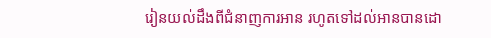រៀនយល់ដឹងពីជំនាញការអាន រហូតទៅដល់អានបានដោ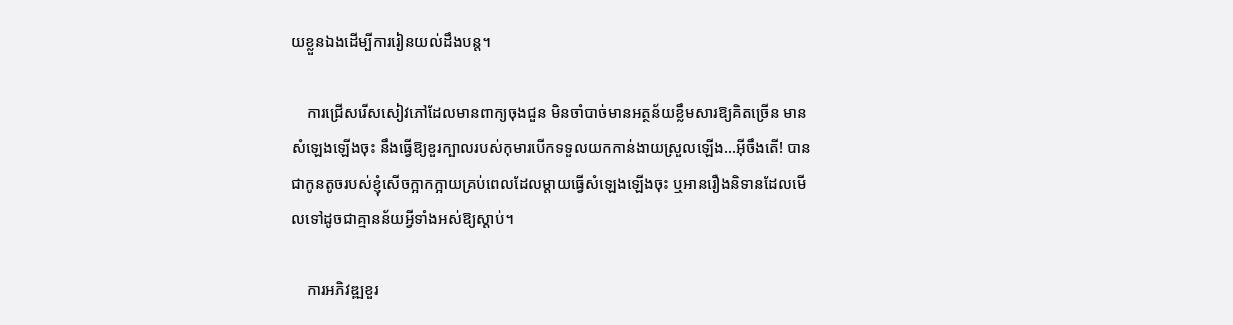យខ្លួនឯងដើម្បីការរៀនយល់ដឹងបន្ត។

    ការជ្រើសរើសសៀវភៅដែលមានពាក្យចុងជួន មិនចាំបាច់មានអត្ថន័យខ្លឹមសារឱ្យគិតច្រើន មានសំឡេងឡើងចុះ នឹងធ្វើឱ្យខួរក្បាលរបស់កុមារបើកទទួលយកកាន់ងាយស្រួលឡើង…អ៊ីចឹងតើ! បានជាកូនតូចរបស់ខ្ញុំសើចក្អាកក្អាយគ្រប់ពេលដែលម្ដាយធ្វើសំឡេងឡើងចុះ ឬអានរឿងនិទានដែលមើលទៅដូចជាគ្មានន័យអ្វីទាំងអស់ឱ្យស្ដាប់។

    ការអភិវឌ្ឍខួរ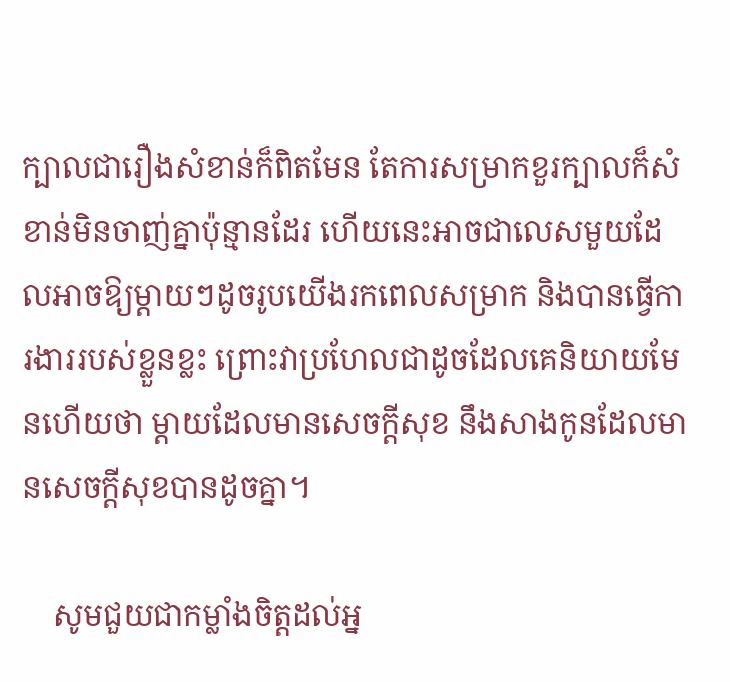ក្បាលជារឿងសំខាន់ក៏ពិតមែន តែការសម្រាកខួរក្បាលក៏សំខាន់មិនចាញ់គ្នាប៉ុន្មានដែរ ហើយនេះអាចជាលេសមួយដែលអាចឱ្យម្ដាយៗដូចរូបយើងរកពេលសម្រាក និងបានធ្វើការងាររបស់ខ្លួនខ្លះ ព្រោះវាប្រហែលជាដូចដែលគេនិយាយមែនហើយថា ម្ដាយដែលមានសេចក្ដីសុខ នឹងសាងកូនដែលមានសេចក្ដីសុខបានដូចគ្នា។

    សូមជួយជាកម្លាំងចិត្តដល់អ្ន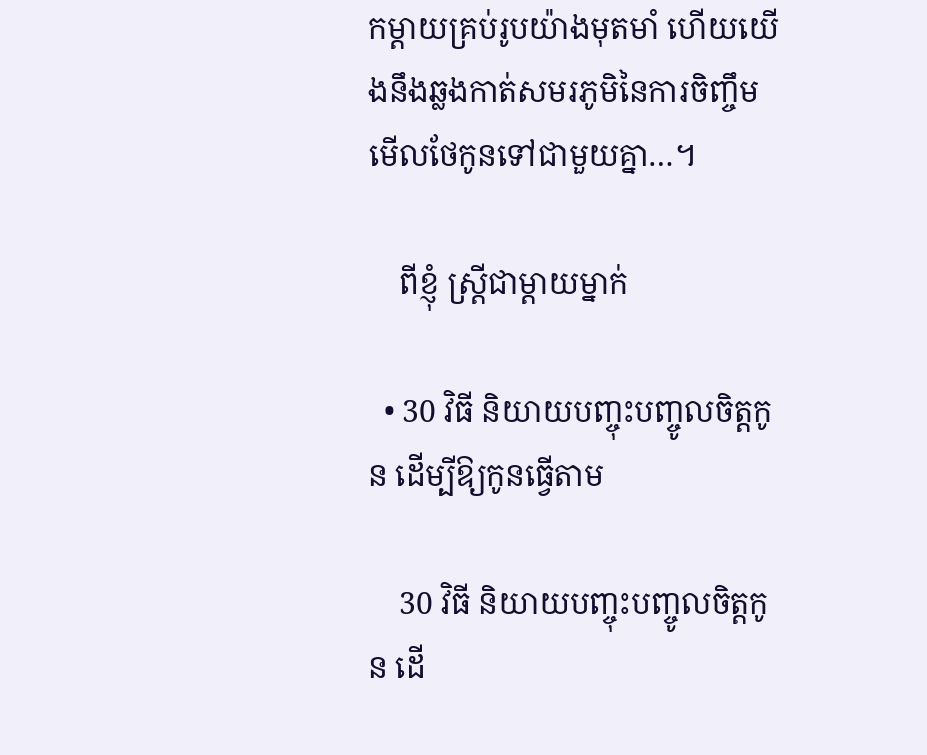កម្ដាយគ្រប់រូបយ៉ាងមុតមាំ ហើយយើងនឹងឆ្លងកាត់សមរភូមិនៃការចិញ្ចឹមមើលថែកូនទៅជាមួយគ្នា…។

    ពីខ្ញុំ ស្រ្តីជាម្ដាយម្នាក់

  • 30 វិធី និយាយបញ្ចុះបញ្ចូលចិត្តកូន ដើម្បីឱ្យកូនធ្វើតាម

    30 វិធី និយាយបញ្ចុះបញ្ចូលចិត្តកូន ដើ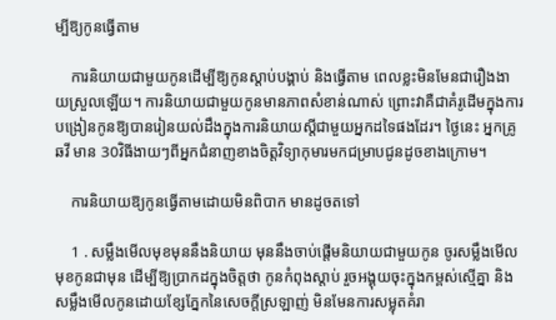ម្បីឱ្យកូនធ្វើតាម

    ការនិយាយជាមួយកូនដើម្បីឱ្យកូនស្ដាប់បង្គាប់ និងធ្វើតាម ពេលខ្លះមិនមែនជារឿងងាយស្រួលឡើយ។ ការនិយាយជាមួយកូនមានភាពសំខាន់ណាស់ ព្រោះវាគឺជាគំរូដើមក្នុងការបង្រៀនកូនឱ្យបានរៀនយល់ដឹងក្នុងការនិយាយស្ដីជាមួយអ្នកដទៃផងដែរ។ ថ្ងៃនេះ អ្នកគ្រូ ឆវី មាន 30វិធីងាយៗពីអ្នកជំនាញខាងចិត្តវិទ្យាកុមារមកជម្រាបជូនដូចខាងក្រោម។

    ការនិយាយឱ្យកូនធ្វើតាមដោយមិនពិបាក មានដូចតទៅ

    1 . សម្លឹងមើលមុខមុននឹងនិយាយ មុននឹងចាប់ផ្ដើមនិយាយជាមួយកូន ចូរសម្លឹងមើលមុខកូនជាមុន ដើម្បីឱ្យប្រាកដក្នុងចិត្តថា កូនកំពុងស្ដាប់ រួចអង្គុយចុះក្នុងកម្ពស់ស្មើគ្នា និងសម្លឹងមើលកូនដោយខ្សែភ្នែកនៃសេចក្ដីស្រឡាញ់ មិនមែនការសម្លុតគំរា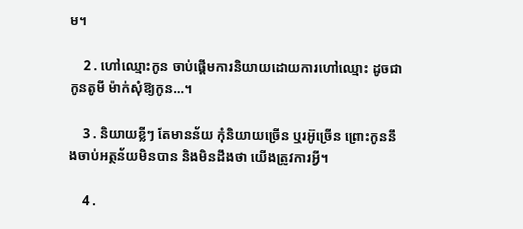ម។

    2 . ហៅឈ្មោះកូន ចាប់ផ្ដើមការនិយាយដោយការហៅឈ្មោះ ដូចជា កូនតូមី ម៉ាក់សុំឱ្យកូន…។

    3 . និយាយខ្លីៗ តែមានន័យ កុំនិយាយច្រើន ឬរអ៊ូច្រើន ព្រោះកូននឹងចាប់អត្ថន័យមិនបាន និងមិនដឹងថា យើងត្រូវការអ្វី។

    4 .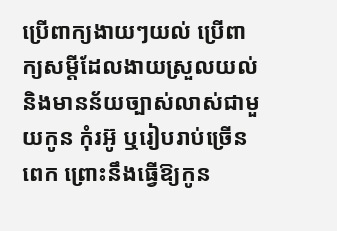ប្រើពាក្យងាយៗយល់ ប្រើពាក្យសម្ដីដែលងាយស្រួលយល់ និងមានន័យច្បាស់លាស់ជាមួយកូន កុំរអ៊ូ ឬរៀបរាប់ច្រើនពេក ព្រោះនឹងធ្វើឱ្យកូន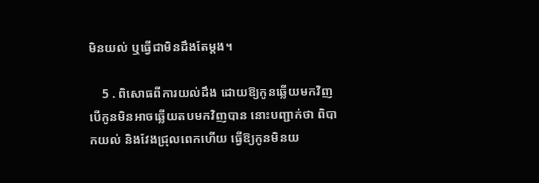មិនយល់ ឬធ្វើជាមិនដឹងតែម្ដង។

    5 . ពិសោធពីការយល់ដឹង ដោយឱ្យកូនឆ្លើយមកវិញ បើកូនមិនអាចឆ្លើយតបមកវិញបាន នោះបញ្ជាក់ថា ពិបាកយល់ និងវែងជ្រុលពេកហើយ ធ្វើឱ្យកូនមិនយ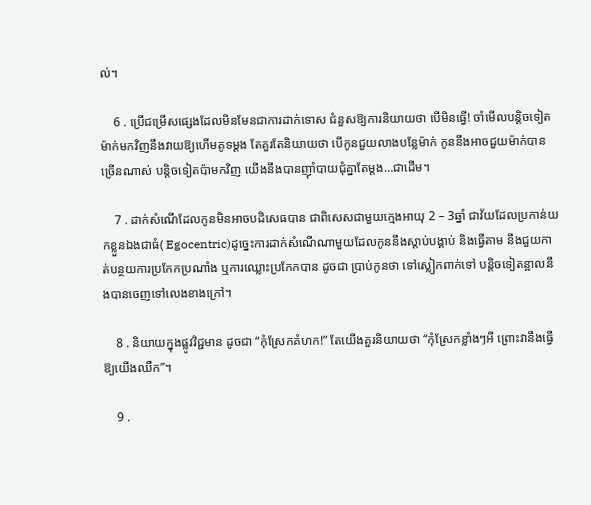ល់។

    6 . ប្រើជម្រើសផ្សេងដែលមិនមែនជាការដាក់ទោស ជំនួសឱ្យការនិយាយថា បើមិនធ្វើ! ចាំមើលបន្តិចទៀតម៉ាក់មកវិញនឹងវាយឱ្យហើមគូទម្ដង តែគួរតែនិយាយថា បើកូនជួយលាងបន្លែម៉ាក់ កូននឹងអាចជួយម៉ាក់បានច្រើនណាស់ បន្តិចទៀតប៉ាមកវិញ យើងនឹងបានញ៉ាំបាយជុំគ្នាតែម្ដង…ជាដើម។

    7 . ដាក់សំណើដែលកូនមិនអាចបដិសេធបាន ជាពិសេសជាមួយក្មេងអាយុ 2 – 3ឆ្នាំ ជាវ័យដែលប្រកាន់យកខ្លួនឯងជាធំ( Egocentric)ដូច្នេះការដាក់សំណើណាមួយដែលកូននឹងស្ដាប់បង្គាប់ និងធ្វើតាម នឹងជួយកាត់បន្ថយការប្រកែកប្រណាំង ឬការឈ្លោះប្រកែកបាន ដូចជា ប្រាប់កូនថា ទៅស្លៀកពាក់ទៅ បន្តិចទៀតន្អាលនឹងបានចេញទៅលេងខាងក្រៅ។

    8 . និយាយក្នុងផ្លូវវិជ្ជមាន ដូចជា “កុំស្រែកគំហក!” តែយើងគួរនិយាយថា “កុំស្រែកខ្លាំងៗអី ព្រោះវានឹងធ្វើឱ្យយើងឈឺក”។

    9 .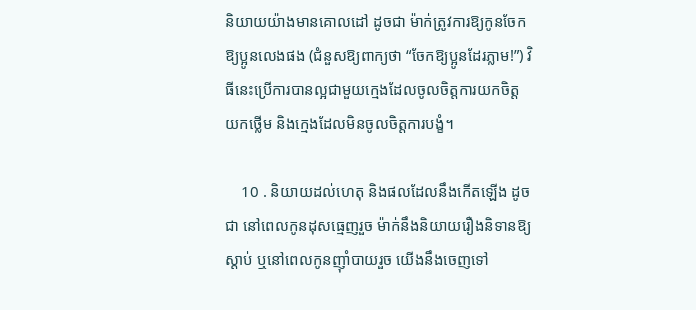និយាយយ៉ាងមានគោលដៅ ដូចជា ម៉ាក់ត្រូវការឱ្យកូនចែកឱ្យប្អូនលេងផង (ជំនួសឱ្យពាក្យថា “ចែកឱ្យប្អូនដែរភ្លាម!”) វិធីនេះប្រើការបានល្អជាមួយក្មេងដែលចូលចិត្តការយកចិត្តយកថ្លើម និងក្មេងដែលមិនចូលចិត្តការបង្ខំ។

    10 . និយាយដល់ហេតុ និងផលដែលនឹងកើតឡើង ដូចជា នៅពេលកូនដុសធ្មេញរួច ម៉ាក់នឹងនិយាយរឿងនិទានឱ្យស្ដាប់ ឬនៅពេលកូនញ៉ាំបាយរួច យើងនឹងចេញទៅ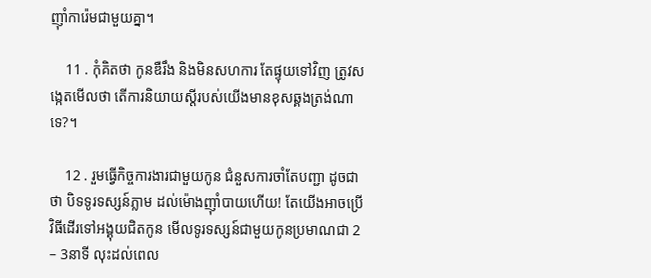ញ៉ាំការ៉េមជាមួយគ្នា។

    11 . កុំគិតថា កូនឌឺរឹង និងមិនសហការ តែផ្ទុយទៅវិញ ត្រូវសង្កេតមើលថា តើការនិយាយស្ដីរបស់យើងមានខុសឆ្គងត្រង់ណាទេ?។

    12 . រួមធ្វើកិច្ចការងារជាមួយកូន ជំនួសការចាំតែបញ្ជា ដូចជាថា បិទទូរទស្សន៍ភ្លាម ដល់ម៉ោងញ៉ាំបាយហើយ! តែយើងអាចប្រើវិធីដើរទៅអង្គុយជិតកូន មើលទូរទស្សន៍ជាមួយកូនប្រមាណជា 2 – 3នាទី លុះដល់ពេល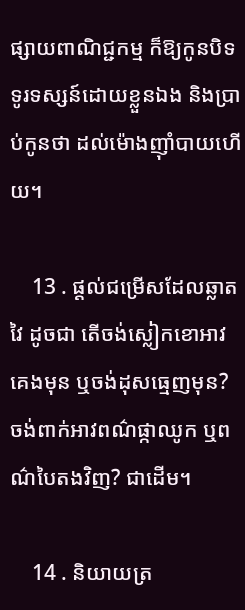ផ្សាយពាណិជ្ជកម្ម ក៏ឱ្យកូនបិទទូរទស្សន៍ដោយខ្លួនឯង និងប្រាប់កូនថា ដល់ម៉ោងញ៉ាំបាយហើយ។

    13 . ផ្ដល់ជម្រើសដែលឆ្លាតវៃ ដូចជា តើចង់ស្លៀកខោអាវគេងមុន ឬចង់ដុសធ្មេញមុន? ចង់ពាក់អាវពណ៌ផ្កាឈូក ឬពណ៌បៃតងវិញ? ជាដើម។

    14 . និយាយត្រ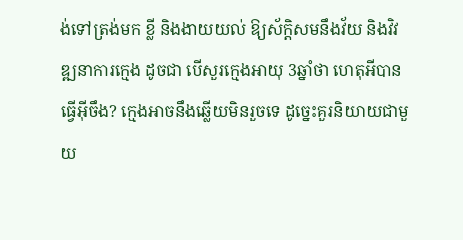ង់ទៅត្រង់មក ខ្លី និងងាយយល់ ឱ្យស័ក្តិសមនឹងវ័យ និងវិវឌ្ឍនាការក្មេង ដូចជា បើសួរក្មេងអាយុ 3ឆ្នាំថា ហេតុអីបានធ្វើអ៊ីចឹង? ក្មេងអាចនឹងឆ្លើយមិនរួចទេ ដូច្នេះគួរនិយាយជាមួយ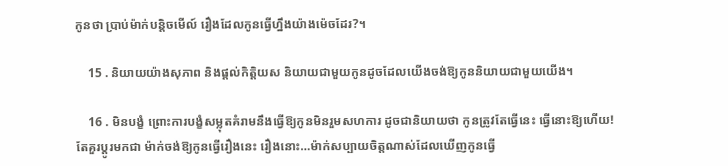កូនថា ប្រាប់ម៉ាក់បន្តិចមើល៍ រឿងដែលកូនធ្វើហ្នឹងយ៉ាងម៉េចដែរ?។

    15 . និយាយយ៉ាងសុភាព និងផ្ដល់កិត្តិយស និយាយជាមួយកូនដូចដែលយើងចង់ឱ្យកូននិយាយជាមួយយើង។

    16 . មិនបង្ខំ ព្រោះការបង្ខំសម្លុតគំរាមនឹងធ្វើឱ្យកូនមិនរួមសហការ ដូចជានិយាយថា កូនត្រូវតែធ្វើនេះ ធ្វើនោះឱ្យហើយ! តែគួរប្ដូរមកជា ម៉ាក់ចង់ឱ្យកូនធ្វើរឿងនេះ រឿងនោះ…ម៉ាក់សប្បាយចិត្តណាស់ដែលឃើញកូនធ្វើ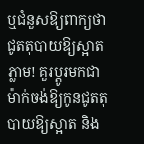ឬជំនួសឱ្យពាក្យថា ជូតតុបាយឱ្យស្អាតភ្លាម! គួរប្ដូរមកជា ម៉ាក់ចង់ឱ្យកូនជូតតុបាយឱ្យស្អាត និង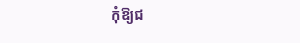កុំឱ្យជ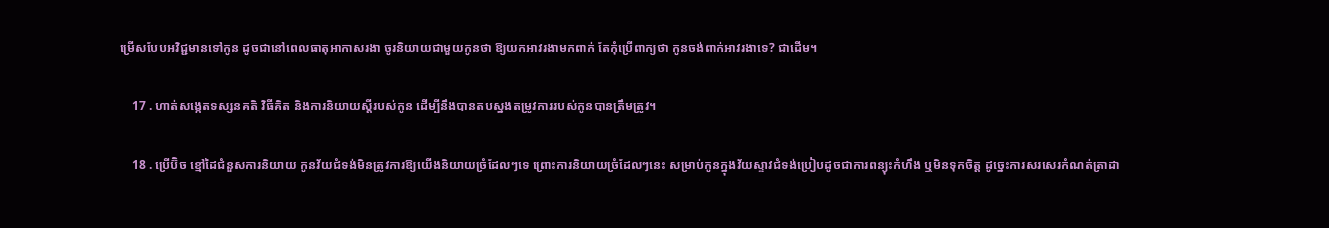ម្រើសបែបអវិជ្ជមានទៅកូន ដូចជានៅពេលធាតុអាកាសរងា ចូរនិយាយជាមួយកូនថា ឱ្យយកអាវរងាមកពាក់ តែកុំប្រើពាក្យថា កូនចង់ពាក់អាវរងាទេ? ជាដើម។

    17 . ហាត់សង្កេតទស្សនគតិ វិធីគិត និងការនិយាយស្ដីរបស់កូន ដើម្បីនឹងបានតបស្នងតម្រូវការរបស់កូនបានត្រឹមត្រូវ។

    18 . ប្រើប៊ិច ខ្មៅដៃជំនួសការនិយាយ កូនវ័យជំទង់មិនត្រូវការឱ្យយើងនិយាយច្រំដែលៗទេ ព្រោះការនិយាយច្រំដែលៗនេះ សម្រាប់កូនក្នុងវ័យស្ទាវជំទង់ប្រៀបដូចជាការពន្យុះកំហឹង ឬមិនទុកចិត្ត ដូច្នេះការសរសេរកំណត់ត្រាដា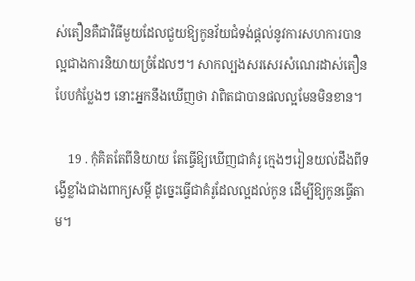ស់តឿនគឺជាវិធីមួយដែលជួយឱ្យកូនវ័យជំទង់ផ្ដល់នូវការសហការបានល្អជាងការនិយាយច្រំដែលៗ។ សាកល្បងសរសេរសំណេរដាស់តឿនបែបកំប្លែងៗ នោះអ្នកនឹងឃើញថា វាពិតជាបានផលល្អមែនមិនខាន។

    19 . កុំគិតតែពីនិយាយ តែធ្វើឱ្យឃើញជាគំរូ ក្មេងៗរៀនយល់ដឹងពីទង្វើខ្លាំងជាងពាក្យសម្ដី ដូច្នេះធ្វើជាគំរូដែលល្អដល់កូន ដើម្បីឱ្យកូនធ្វើតាម។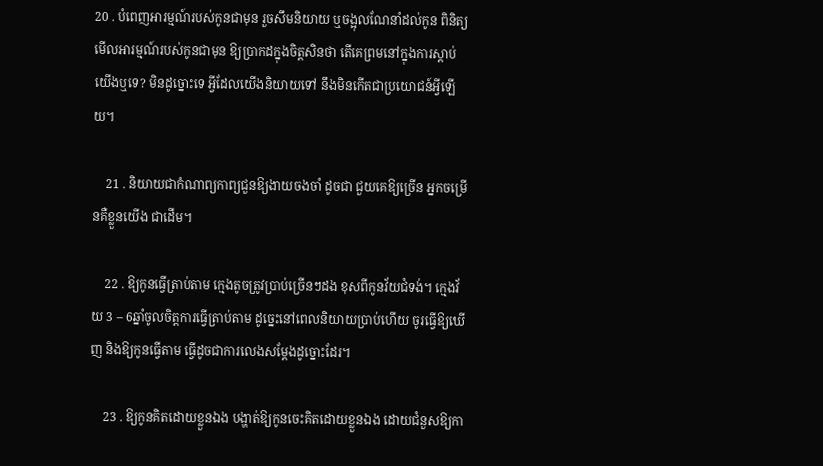20 . បំពេញអារម្មណ៍របស់កូនជាមុន រួចសឹមនិយាយ ឬចង្អុលណែនាំដល់កូន ពិនិត្យមើលអារម្មណ៍របស់កូនជាមុន ឱ្យប្រាកដក្នុងចិត្តសិនថា តើគេព្រមនៅក្នុងការស្ដាប់យើងឬទេ? មិនដូច្នោះទេ អ្វីដែលយើងនិយាយទៅ នឹងមិនកើតជាប្រយោជន៍អ្វីឡើយ។

    21 . និយាយជាកំណាព្យកាព្យជួនឱ្យងាយចងចាំ ដូចជា ជួយគេឱ្យច្រើន អ្នកចម្រើនគឺខ្លួនយើង ជាដើម។

    22 . ឱ្យកូនធ្វើត្រាប់តាម ក្មេងតូចត្រូវប្រាប់ច្រើនៗដង ខុសពីកូនវ័យជំទង់។ ក្មេងវ័យ 3 – 6ឆ្នាំចូលចិត្តការធ្វើត្រាប់តាម ដូច្នេះនៅពេលនិយាយប្រាប់ហើយ ចូរធ្វើឱ្យឃើញ និងឱ្យកូនធ្វើតាម ធ្វើដូចជាការលេងសម្ដែងដូច្នោះដែរ។

    23 . ឱ្យកូនគិតដោយខ្លួនឯង បង្ហាត់ឱ្យកូនចេះគិតដោយខ្លួនឯង ដោយជំនួសឱ្យកា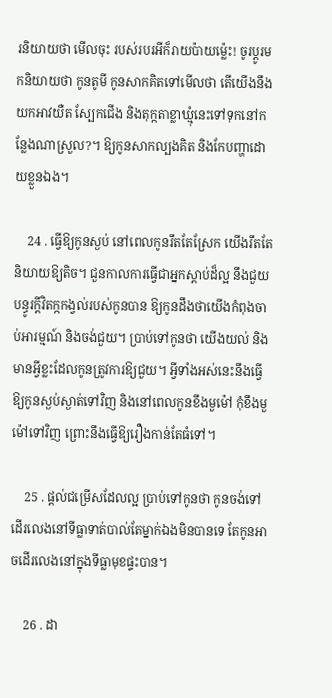រនិយាយថា មើលចុះ របស់របរអីក៏រាយប៉ាយម្ល៉េះ! ចូរប្ដូរមកនិយាយថា កូនតូមី កូនសាកគិតទៅមើលថា តើយើងនឹងយកអាវយឺត ស្បែកជើង និងតុក្កតាខ្លាឃ្មុំនេះទៅទុកនៅកន្លែងណាស្រួល?។ ឱ្យកូនសាកល្បងគិត និងកែបញ្ហាដោយខ្លួនឯង។

    24 . ធ្វើឱ្យកូនស្ងប់ នៅពេលកូនរឹតតែស្រែក យើងរឹតតែនិយាយឱ្យតិច។ ជួនកាលការធ្វើជាអ្នកស្ដាប់ដ៏ល្អ នឹងជួយបន្ធូរក្ដីវិតក្កកង្វល់របស់កូនបាន ឱ្យកូនដឹងថាយើងកំពុងចាប់អារម្មណ៍ និងចង់ជួយ។ ប្រាប់ទៅកូនថា យើងយល់ និងមានអ្វីខ្លះដែលកូនត្រូវការឱ្យជួយ។ អ្វីទាំងអស់នេះនឹងធ្វើឱ្យកូនស្ងប់ស្ងាត់ទៅវិញ និងនៅពេលកូនខឹងមួម៉ៅ កុំខឹងមួម៉ៅទៅវិញ ព្រោះនឹងធ្វើឱ្យរឿងកាន់តែធំទៅ។

    25 . ផ្ដល់ជម្រើសដែលល្អ ប្រាប់ទៅកូនថា កូនចង់ទៅដើរលេងនៅទីធ្លាទាត់បាល់តែម្នាក់ឯងមិនបានទេ តែកូនអាចដើរលេងនៅក្នុងទីធ្លាមុខផ្ទះបាន។

    26 . ដា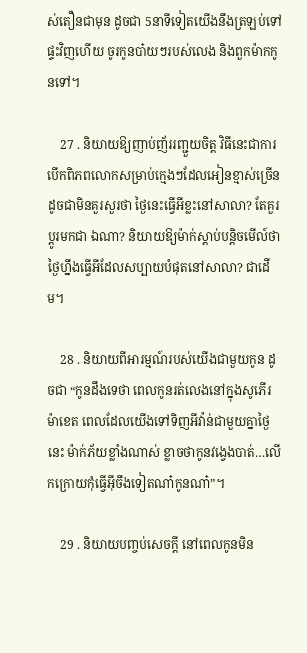ស់តឿនជាមុន ដូចជា 5នាទីទៀតយើងនឹងត្រឡប់ទៅផ្ទះវិញហើយ ចូរកូនបា៎យៗរបស់លេង និងពួកម៉ាកកូនទៅ។

    27 . និយាយឱ្យញាប់ញ័ររញ្ជួយចិត្ត វិធីនេះជាការបើកពិភពលោកសម្រាប់ក្មេងៗដែលអៀនខ្មាស់ច្រើន ដូចជាមិនគួរសួរថា ថ្ងៃនេះធ្វើអីខ្លះនៅសាលា? តែគួរប្ដូរមកជា ឯណា? និយាយឱ្យម៉ាក់ស្ដាប់បន្តិចមើល៍ថា ថ្ងៃហ្នឹងធ្វើអីដែលសប្បាយបំផុតនៅសាលា? ជាដើម។

    28 . និយាយពីអារម្មណ៍របស់យើងជាមួយកូន ដូចជា “កូនដឹងទេថា ពេលកូនរត់លេងនៅក្នុងសូភើរ ម៉ាខេត ពេលដែលយើងទៅទិញអីវ៉ាន់ជាមួយគ្នាថ្ងៃនេះ ម៉ាក់ភ័យខ្លាំងណាស់ ខ្លាចថាកូនវង្វេងបាត់…លើកក្រោយកុំធ្វើអ៊ីចឹងទៀតណា៎កូនណា៎”។

    29 . និយាយបញ្ចប់សេចក្ដី នៅពេលកូនមិន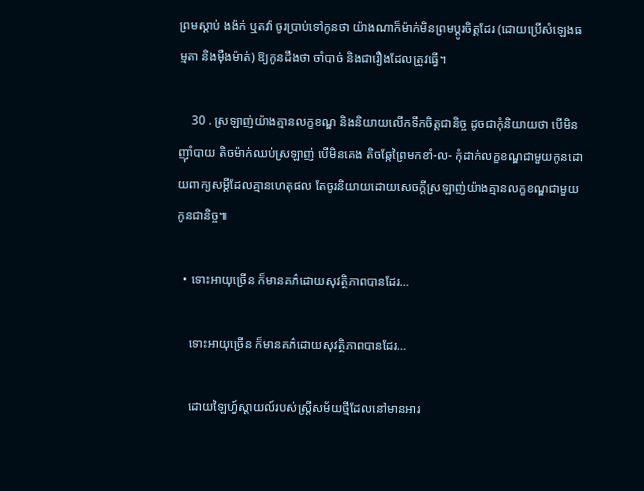ព្រមស្ដាប់ ងង៉ក់ ឬតវ៉ា ចូរប្រាប់ទៅកូនថា យ៉ាងណាក៏ម៉ាក់មិនព្រមប្ដូរចិត្តដែរ (ដោយប្រើសំឡេងធម្មតា និងម៉ឺងម៉ាត់) ឱ្យកូនដឹងថា ចាំបាច់ និងជារឿងដែលត្រូវធ្វើ។

    30 . ស្រឡាញ់យ៉ាងគ្មានលក្ខខណ្ឌ និងនិយាយលើកទឹកចិត្តជានិច្ច ដូចជាកុំនិយាយថា បើមិនញ៉ាំបាយ តិចម៉ាក់ឈប់ស្រឡាញ់ បើមិនគេង តិចឆ្កែព្រៃមកខាំ-ល- កុំដាក់លក្ខខណ្ឌជាមួយកូនដោយពាក្យសម្ដីដែលគ្មានហេតុផល តែចូរនិយាយដោយសេចក្ដីស្រឡាញ់យ៉ាងគ្មានលក្ខខណ្ឌជាមួយកូនជានិច្ច៕

  • ទោះអាយុច្រើន ក៏មានគភ៌ដោយសុវត្ថិភាពបានដែរ…

    ទោះអាយុច្រើន ក៏មានគភ៌ដោយសុវត្ថិភាពបានដែរ…

    ដោយឡៃហ្វ៍ស្តាយល៍របស់ស្រ្តីសម័យថ្មីដែលនៅមានអារ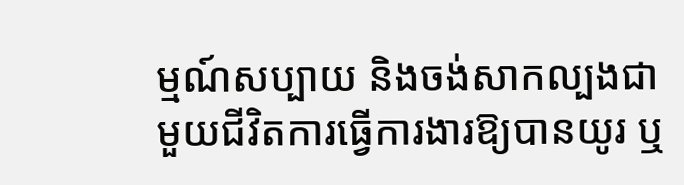ម្មណ៍សប្បាយ និងចង់សាកល្បងជាមួយជីវិតការធ្វើការងារឱ្យបានយូរ ឬ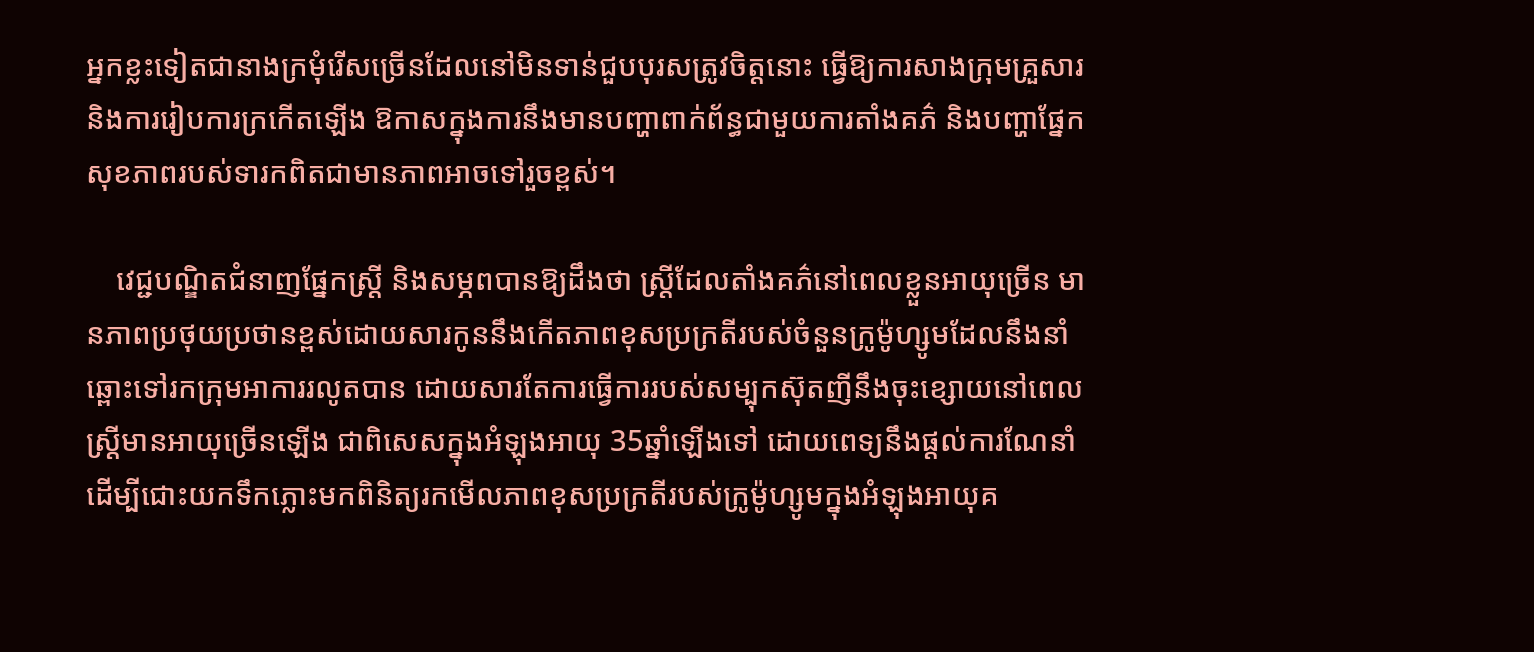អ្នកខ្លះទៀតជានាងក្រមុំរើសច្រើនដែលនៅមិនទាន់ជួបបុរសត្រូវចិត្តនោះ ធ្វើឱ្យការសាងក្រុមគ្រួសារ និងការរៀបការក្រកើតឡើង ឱកាសក្នុងការនឹងមានបញ្ហាពាក់ព័ន្ធជាមួយការតាំងគភ៌ និងបញ្ហាផ្នែកសុខភាពរបស់ទារកពិតជាមានភាពអាចទៅរួចខ្ពស់។

    វេជ្ជបណ្ឌិតជំនាញផ្នែកស្រ្តី និងសម្ភពបានឱ្យដឹងថា ស្រ្តីដែលតាំងគភ៌នៅពេលខ្លួនអាយុច្រើន មានភាពប្រថុយប្រថានខ្ពស់ដោយសារកូននឹងកើតភាពខុសប្រក្រតីរបស់ចំនួនក្រូម៉ូហ្សូមដែលនឹងនាំឆ្ពោះទៅរកក្រុមអាការរលូតបាន ដោយសារតែការធ្វើការរបស់សម្បុកស៊ុតញីនឹងចុះខ្សោយនៅពេលស្រ្តីមានអាយុច្រើនឡើង ជាពិសេសក្នុងអំឡុងអាយុ 35ឆ្នាំឡើងទៅ ដោយពេទ្យនឹងផ្ដល់ការណែនាំ ដើម្បីជោះយកទឹកភ្លោះមកពិនិត្យរកមើលភាពខុសប្រក្រតីរបស់ក្រូម៉ូហ្សូមក្នុងអំឡុងអាយុគ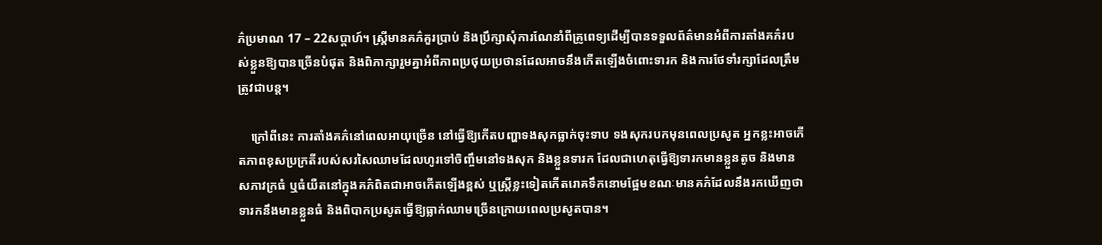ភ៌ប្រមាណ 17 – 22សប្ដាហ៍។ ស្រ្តីមានគភ៌គួរប្រាប់ និងប្រឹក្សាសុំការណែនាំពីគ្រូពេទ្យដើម្បីបានទទួលព័ត៌មានអំពីការតាំងគភ៌របស់ខ្លួនឱ្យបានច្រើនបំផុត និងពិភាក្សារួមគ្នាអំពីភាពប្រថុយប្រថានដែលអាចនឹងកើតឡើងចំពោះទារក និងការថែទាំរក្សាដែលត្រឹមត្រូវជាបន្ត។

    ក្រៅពីនេះ ការតាំងគភ៌នៅពេលអាយុច្រើន នៅធ្វើឱ្យកើតបញ្ហាទងសុកធ្លាក់ចុះទាប ទងសុករបកមុនពេលប្រសូត អ្នកខ្លះអាចកើតភាពខុសប្រក្រតីរបស់សរសៃឈាមដែលហូរទៅចិញ្ចឹមនៅទងសុក និងខ្លួនទារក ដែលជាហេតុធ្វើឱ្យទារកមានខ្លួនតូច និងមានសភាវក្រធំ ឬធំយឺតនៅក្នុងគភ៌ពិតជាអាចកើតឡើងខ្ពស់ ឬស្រ្តីខ្លះទៀតកើតរោគទឹកនោមផ្អែមខណៈមានគភ៌ដែលនឹងរកឃើញថា ទារកនឹងមានខ្លួនធំ និងពិបាកប្រសូតធ្វើឱ្យធ្លាក់ឈាមច្រើនក្រោយពេលប្រសូតបាន។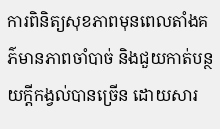ការពិនិត្យសុខភាពមុនពេលតាំងគភ៌មានភាពចាំបាច់ និងជួយកាត់បន្ថយក្ដីកង្វល់បានច្រើន ដោយសារ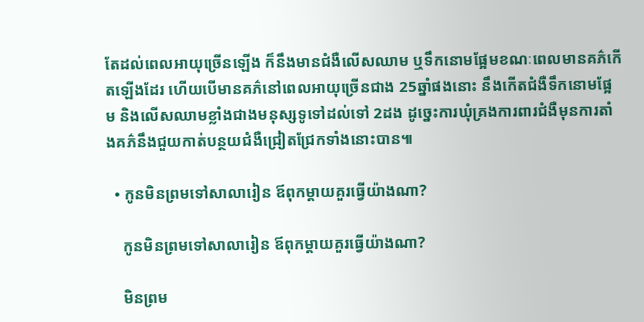តែដល់ពេលអាយុច្រើនឡើង ក៏នឹងមានជំងឺលើសឈាម ឬទឹកនោមផ្អែមខណៈពេលមានគភ៌កើតឡើងដែរ ហើយបើមានគភ៌នៅពេលអាយុច្រើនជាង 25ឆ្នាំផងនោះ នឹងកើតជំងឺទឹកនោមផ្អែម និងលើសឈាមខ្លាំងជាងមនុស្សទូទៅដល់ទៅ 2ដង ដូច្នេះការឃុំគ្រងការពារជំងឺមុនការតាំងគភ៌នឹងជួយកាត់បន្ថយជំងឺជ្រៀតជ្រែកទាំងនោះបាន៕

  • កូនមិនព្រមទៅសាលារៀន ឪពុកម្ដាយគួរធ្វើយ៉ាងណា?

    កូនមិនព្រមទៅសាលារៀន ឪពុកម្ដាយគួរធ្វើយ៉ាងណា?

    មិនព្រម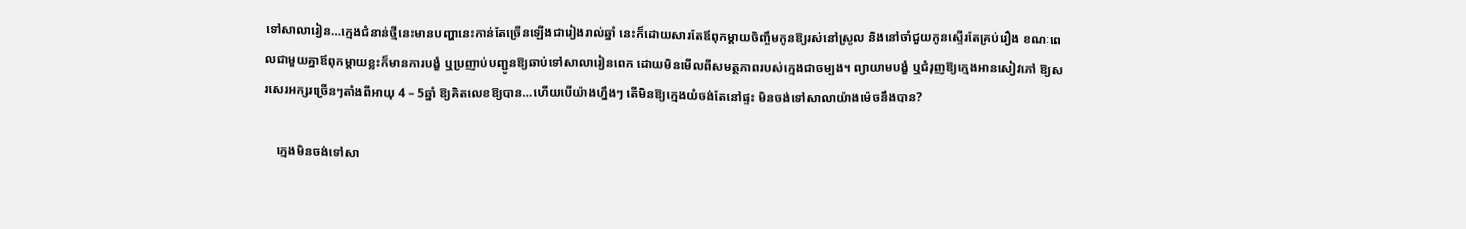ទៅសាលារៀន…ក្មេងជំនាន់ថ្មីនេះមានបញ្ហានេះកាន់តែច្រើនឡើងជារៀងរាល់ឆ្នាំ នេះក៏ដោយសារតែឪពុកម្ដាយចិញ្ចឹមកូនឱ្យរស់នៅស្រួល និងនៅចាំជួយកូនស្ទើរតែគ្រប់រឿង ខណៈពេលជាមួយគ្នាឪពុកម្ដាយខ្លះក៏មានការបង្ខំ ឬប្រញាប់បញ្ជូនឱ្យឆាប់ទៅសាលារៀនពេក ដោយមិនមើលពីសមត្ថភាពរបស់ក្មេងជាចម្បង។ ព្យាយាមបង្ខំ ឬជំរុញឱ្យក្មេងអានសៀវភៅ ឱ្យសរសេរអក្សរច្រើនៗតាំងពីអាយុ 4 – 5ឆ្នាំ ឱ្យគិតលេខឱ្យបាន…ហើយបើយ៉ាងហ្នឹងៗ តើមិនឱ្យក្មេងយំចង់តែនៅផ្ទះ មិនចង់ទៅសាលាយ៉ាងម៉េចនឹងបាន?

    ក្មេងមិនចង់ទៅសា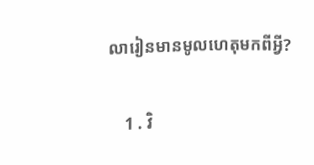លារៀនមានមូលហេតុមកពីអ្វី?

    1 . វិ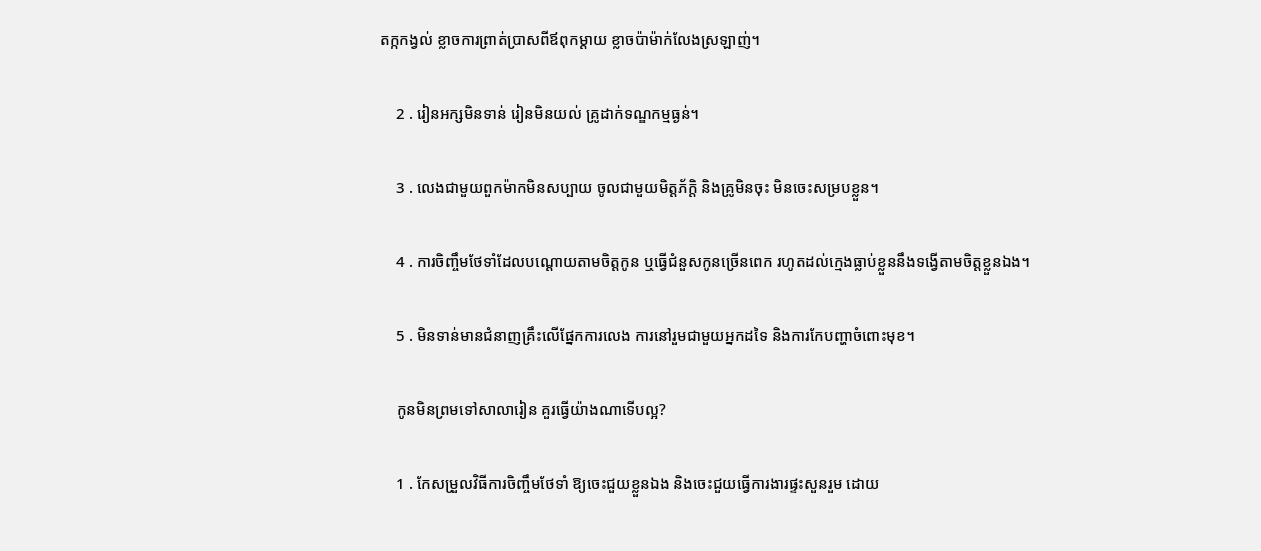តក្កកង្វល់ ខ្លាចការព្រាត់ប្រាសពីឪពុកម្ដាយ ខ្លាចប៉ាម៉ាក់លែងស្រឡាញ់។

    2 . រៀនអក្សមិនទាន់ រៀនមិនយល់ គ្រូដាក់ទណ្ឌកម្មធ្ងន់។

    3 . លេងជាមួយពួកម៉ាកមិនសប្បាយ ចូលជាមួយមិត្តភ័ក្តិ និងគ្រូមិនចុះ មិនចេះសម្របខ្លួន។

    4 . ការចិញ្ចឹមថែទាំដែលបណ្ដោយតាមចិត្តកូន ឬធ្វើជំនួសកូនច្រើនពេក រហូតដល់ក្មេងធ្លាប់ខ្លួននឹងទង្វើតាមចិត្តខ្លួនឯង។

    5 . មិនទាន់មានជំនាញគ្រឹះលើផ្នែកការលេង ការនៅរួមជាមួយអ្នកដទៃ និងការកែបញ្ហាចំពោះមុខ។

    កូនមិនព្រមទៅសាលារៀន គួរធ្វើយ៉ាងណាទើបល្អ?

    1 . កែសម្រួលវិធីការចិញ្ចឹមថែទាំ ឱ្យចេះជួយខ្លួនឯង និងចេះជួយធ្វើការងារផ្ទះសួនរួម ដោយ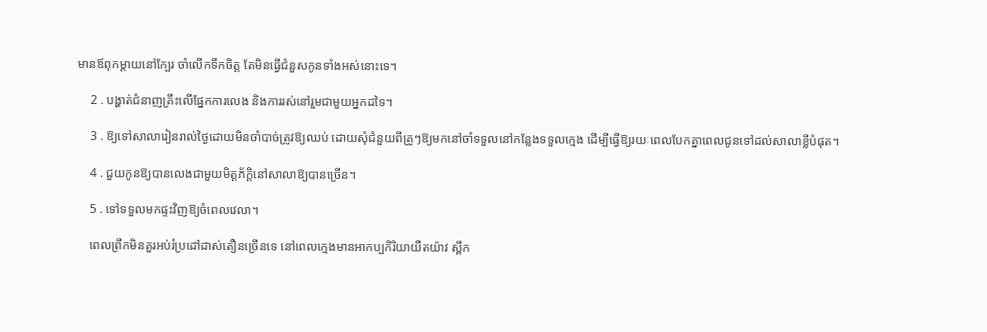មានឪពុកម្ដាយនៅក្បែរ ចាំលើកទឹកចិត្ត តែមិនធ្វើជំនួសកូនទាំងអស់នោះទេ។

    2 . បង្ហាត់ជំនាញគ្រឹះលើផ្នែកការលេង និងការរស់នៅរួមជាមួយអ្នកដទៃ។

    3 . ឱ្យទៅសាលារៀនរាល់ថ្ងៃដោយមិនចាំបាច់ត្រូវឱ្យឈប់ ដោយសុំជំនួយពីគ្រូៗឱ្យមកនៅចាំទទួលនៅកន្លែងទទួលក្មេង ដើម្បីធ្វើឱ្យរយៈពេលបែកគ្នាពេលជូនទៅដល់សាលាខ្លីបំផុត។

    4 . ជួយកូនឱ្យបានលេងជាមួយមិត្តភ័ក្ដិនៅសាលាឱ្យបានច្រើន។

    5 . ទៅទទួលមកផ្ទះវិញឱ្យចំពេលវេលា។

    ពេលព្រឹកមិនគួរអប់រំប្រដៅដាស់តឿនច្រើនទេ នៅពេលក្មេងមានអាកប្បកិរិយាយឺតយ៉ាវ ស្ពឹក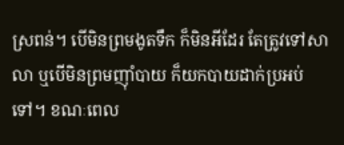ស្រពន់។ បើមិនព្រមងូតទឹក ក៏មិនអីដែរ តែត្រូវទៅសាលា ឬបើមិនព្រមញ៉ាំបាយ ក៏យកបាយដាក់ប្រអប់ទៅ។ ខណៈពេល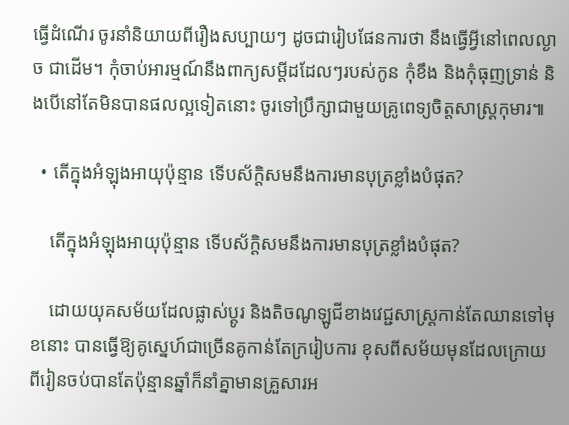ធ្វើដំណើរ ចូរនាំនិយាយពីរឿងសប្បាយៗ ដូចជារៀបផែនការថា នឹងធ្វើអ្វីនៅពេលល្ងាច ជាដើម។ កុំចាប់អារម្មណ៍នឹងពាក្យសម្ដីដដែលៗរបស់កូន កុំខឹង និងកុំធុញទ្រាន់ និងបើនៅតែមិនបានផលល្អទៀតនោះ ចូរទៅប្រឹក្សាជាមួយគ្រូពេទ្យចិត្តសាស្រ្តកុមារ៕

  • តើក្នុងអំឡុងអាយុប៉ុន្មាន ទើបស័ក្តិសមនឹងការមានបុត្រខ្លាំងបំផុត?

    តើក្នុងអំឡុងអាយុប៉ុន្មាន ទើបស័ក្តិសមនឹងការមានបុត្រខ្លាំងបំផុត?

    ដោយយុគសម័យដែលផ្លាស់ប្ដូរ និងតិចណូឡូជីខាងវេជ្ជសាស្រ្តកាន់តែឈានទៅមុខនោះ បានធ្វើឱ្យគូស្នេហ៍ជាច្រើនគូកាន់តែក្ររៀបការ ខុសពីសម័យមុនដែលក្រោយពីរៀនចប់បានតែប៉ុន្មានឆ្នាំក៏នាំគ្នាមានគ្រួសារអ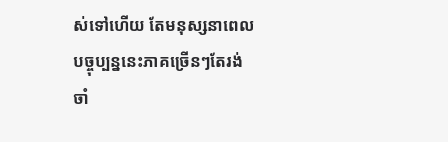ស់ទៅហើយ តែមនុស្សនាពេលបច្ចុប្បន្ននេះភាគច្រើនៗតែរង់ចាំ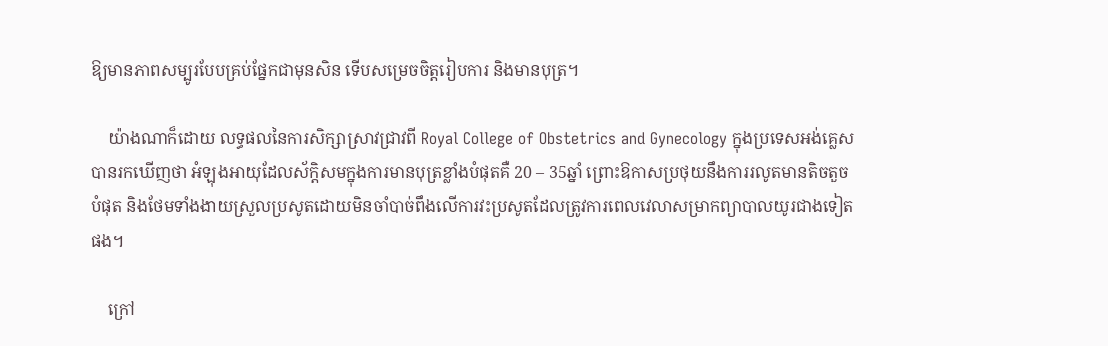ឱ្យមានភាពសម្បូរបែបគ្រប់ផ្នែកជាមុនសិន ទើបសម្រេចចិត្តរៀបការ និងមានបុត្រ។

    យ៉ាងណាក៏ដោយ លទ្ធផលនៃការសិក្សាស្រាវជ្រាវពី Royal College of Obstetrics and Gynecology ក្នុងប្រទេសអង់គ្លេសបានរកឃើញថា អំឡុងអាយុដែលស័ក្តិសមក្នុងការមានបុត្រខ្លាំងបំផុតគឺ 20 – 35ឆ្នាំ ព្រោះឱកាសប្រថុយនឹងការរលូតមានតិចតួចបំផុត និងថែមទាំងងាយស្រួលប្រសូតដោយមិនចាំបាច់ពឹងលើការវះប្រសូតដែលត្រូវការពេលវេលាសម្រាកព្យាបាលយូរជាងទៀតផង។

    ក្រៅ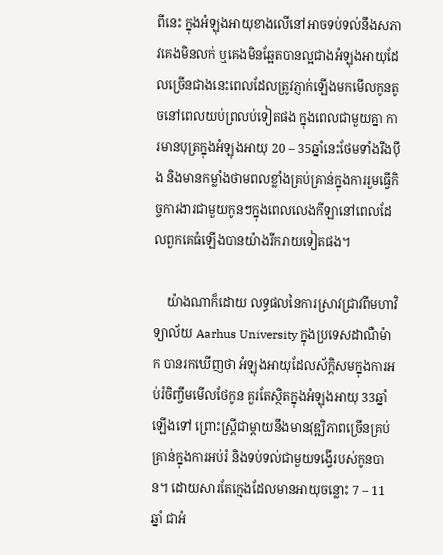ពីនេះ ក្នុងអំឡុងអាយុខាងលើនៅអាចទប់ទល់នឹងសភាវគេងមិនលក់ ឬគេងមិនឆ្អែតបានល្អជាងអំឡុងអាយុដែលច្រើនជាងនេះពេលដែលត្រូវភ្ញាក់ឡើងមកមើលកូនតូចនៅពេលយប់ព្រលប់ទៀតផង ក្នុងពេលជាមួយគ្នា ការមានបុត្រក្នុងអំឡុងអាយុ 20 – 35ឆ្នាំនេះថែមទាំងរឹងប៉ឹង និងមានកម្លាំងថាមពលខ្លាំងគ្រប់គ្រាន់ក្នុងការរួមធ្វើកិច្ចការងារជាមួយកូនៗក្នុងពេលលេងកីឡានៅពេលដែលពួកគេធំឡើងបានយ៉ាងរីករាយទៀតផង។

    យ៉ាងណាក៏ដោយ លទ្ធផលនៃការស្រាវជ្រាវពីមហាវិទ្យាល័យ Aarhus University ក្នុងប្រទេសដាណឺម៉ាក បានរកឃើញថា អំឡុងអាយុដែលស័ក្តិសមក្នុងការអប់រំចិញ្ចឹមមើលថែកូន គួរតែស្ថិតក្នុងអំឡុងអាយុ 33ឆ្នាំឡើងទៅ ព្រោះស្រ្តីជាម្ដាយនឹងមានវុឌ្ឍិភាពច្រើនគ្រប់គ្រាន់ក្នុងការអប់រំ និងទប់ទល់ជាមួយទង្វើរបស់កូនបាន។ ដោយសារតែក្មេងដែលមានអាយុចន្លោះ 7 – 11ឆ្នាំ ជាអំ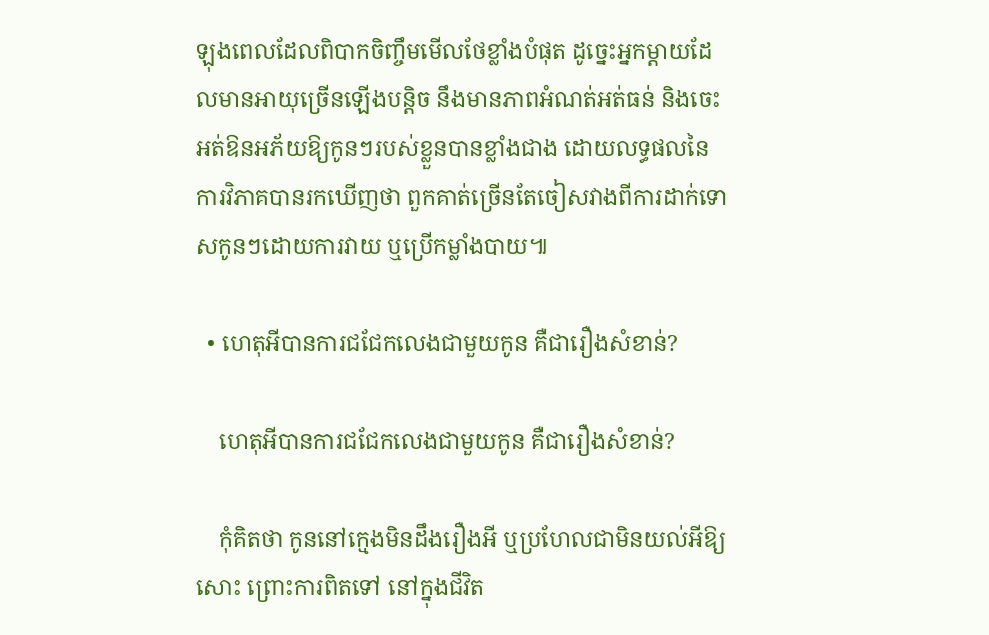ឡុងពេលដែលពិបាកចិញ្ចឹមមើលថែខ្លាំងបំផុត ដូច្នេះអ្នកម្ដាយដែលមានអាយុច្រើនឡើងបន្តិច នឹងមានភាពអំណត់អត់ធន់ និងចេះអត់ឱនអភ័យឱ្យកូនៗរបស់ខ្លួនបានខ្លាំងជាង ដោយលទ្ធផលនៃការវិភាគបានរកឃើញថា ពួកគាត់ច្រើនតែចៀសវាងពីការដាក់ទោសកូនៗដោយការវាយ ឬប្រើកម្លាំងបាយ៕

  • ហេតុអីបានការជជែកលេងជាមួយកូន គឺជារឿងសំខាន់?

    ហេតុអីបានការជជែកលេងជាមួយកូន គឺជារឿងសំខាន់?

    កុំគិតថា កូននៅក្មេងមិនដឹងរឿងអី ឬប្រហែលជាមិនយល់អីឱ្យសោះ ព្រោះការពិតទៅ នៅក្នុងជីវិត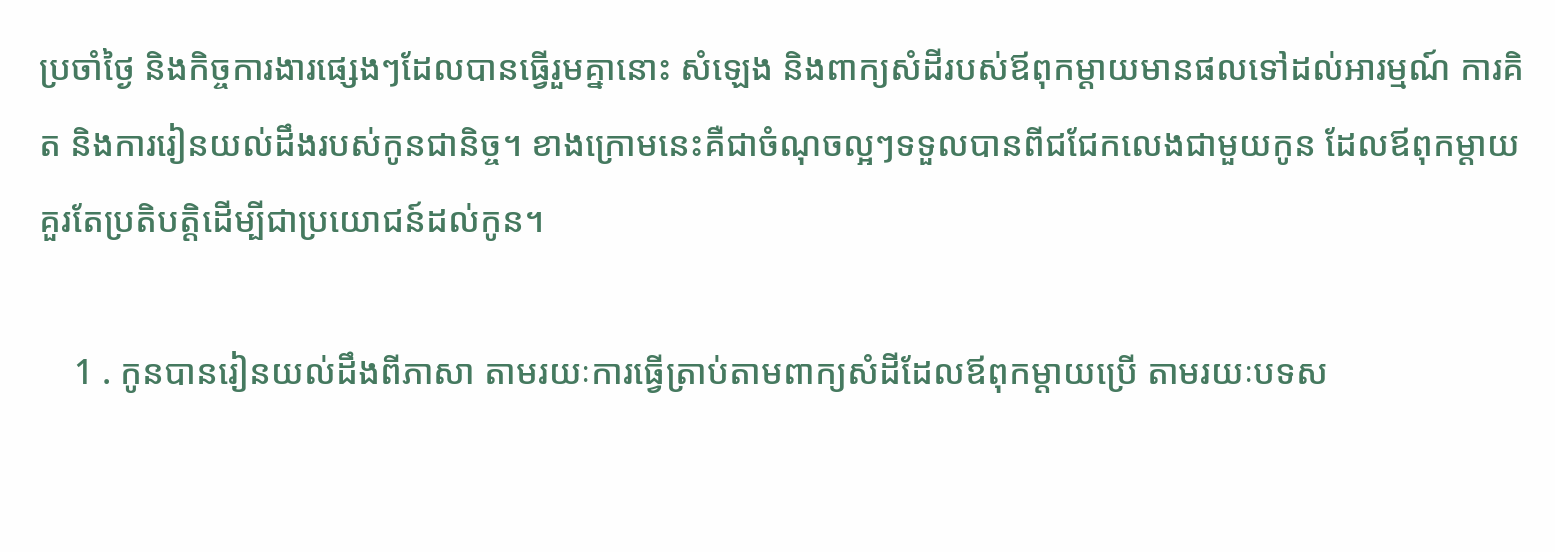ប្រចាំថ្ងៃ និងកិច្ចការងារផ្សេងៗដែលបានធ្វើរួមគ្នានោះ សំឡេង និងពាក្យសំដីរបស់ឪពុកម្ដាយមានផលទៅដល់អារម្មណ៍ ការគិត និងការរៀនយល់ដឹងរបស់កូនជានិច្ច។ ខាងក្រោមនេះគឺជាចំណុចល្អៗទទួលបានពីជជែកលេងជាមួយកូន ដែលឪពុកម្ដាយគួរតែប្រតិបត្តិដើម្បីជាប្រយោជន៍ដល់កូន។

    1 . កូនបានរៀនយល់ដឹងពីភាសា តាមរយៈការធ្វើត្រាប់តាមពាក្យសំដីដែលឪពុកម្ដាយប្រើ តាមរយៈបទស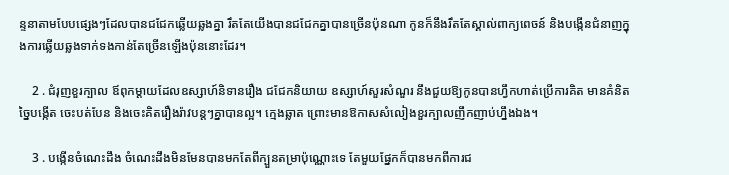ន្ទនាតាមបែបផ្សេងៗដែលបានជជែកឆ្លើយឆ្លងគ្នា រឹតតែយើងបានជជែកគ្នាបានច្រើនប៉ុនណា កូនក៏នឹងរឹតតែស្គាល់ពាក្យពេចន៍ និងបង្កើនជំនាញក្នុងការឆ្លើយឆ្លងទាក់ទងកាន់តែច្រើនឡើងប៉ុននោះដែរ។

    2 . ជំរុញខួរក្បាល ឪពុកម្ដាយដែលឧស្សាហ៍និទានរឿង ជជែកនិយាយ ឧស្សាហ៍សួរសំណួរ នឹងជួយឱ្យកូនបានហ្វឹកហាត់ប្រើការគិត មានគំនិតច្នៃបង្កើត ចេះបត់បែន និងចេះគិតរឿងរ៉ាវបន្តៗគ្នាបានល្អ។ ក្មេងឆ្លាត ព្រោះមានឱកាសសំលៀងខួរក្បាលញឹកញាប់ហ្នឹងឯង។

    3 . បង្កើនចំណេះដឹង ចំណេះដឹងមិនមែនបានមកតែពីក្បួនតម្រាប៉ុណ្ណោះទេ តែមួយផ្នែកក៏បានមកពីការជ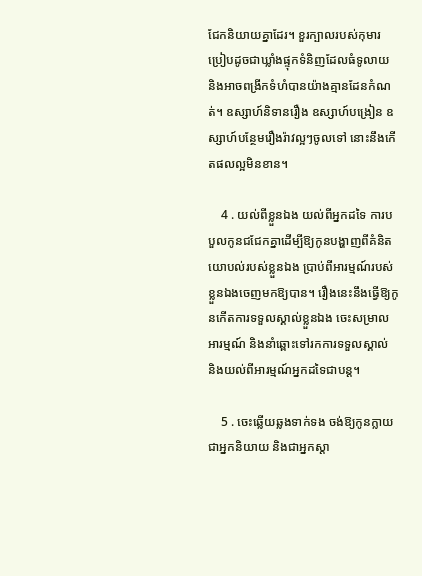ជែកនិយាយគ្នាដែរ។ ខួរក្បាលរបស់កុមារប្រៀបដូចជាឃ្លាំងផ្ទុកទំនិញដែលធំទូលាយ និងអាចពង្រីកទំហំបានយ៉ាងគ្មានដែនកំណត់។ ឧស្សាហ៍និទានរឿង ឧស្សាហ៍បង្រៀន ឧស្សាហ៍បន្ថែមរឿងរ៉ាវល្អៗចូលទៅ នោះនឹងកើតផលល្អមិនខាន។

    4 . យល់ពីខ្លួនឯង យល់ពីអ្នកដទៃ ការបបួលកូនជជែកគ្នាដើម្បីឱ្យកូនបង្ហាញពីគំនិតយោបល់របស់ខ្លួនឯង ប្រាប់ពីអារម្មណ៍របស់ខ្លួនឯងចេញមកឱ្យបាន។ រឿងនេះនឹងធ្វើឱ្យកូនកើតការទទួលស្គាល់ខ្លួនឯង ចេះសម្រាលអារម្មណ៍ និងនាំឆ្ពោះទៅរកការទទួលស្គាល់ និងយល់ពីអារម្មណ៍អ្នកដទៃជាបន្ត។

    5 . ចេះឆ្លើយឆ្លងទាក់ទង ចង់ឱ្យកូនក្លាយជាអ្នកនិយាយ និងជាអ្នកស្ដា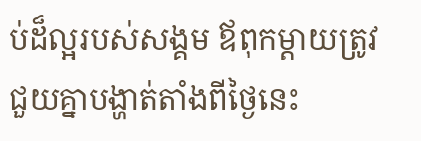ប់ដ៏ល្អរបស់សង្គម ឪពុកម្ដាយត្រូវជួយគ្នាបង្ហាត់តាំងពីថ្ងៃនេះ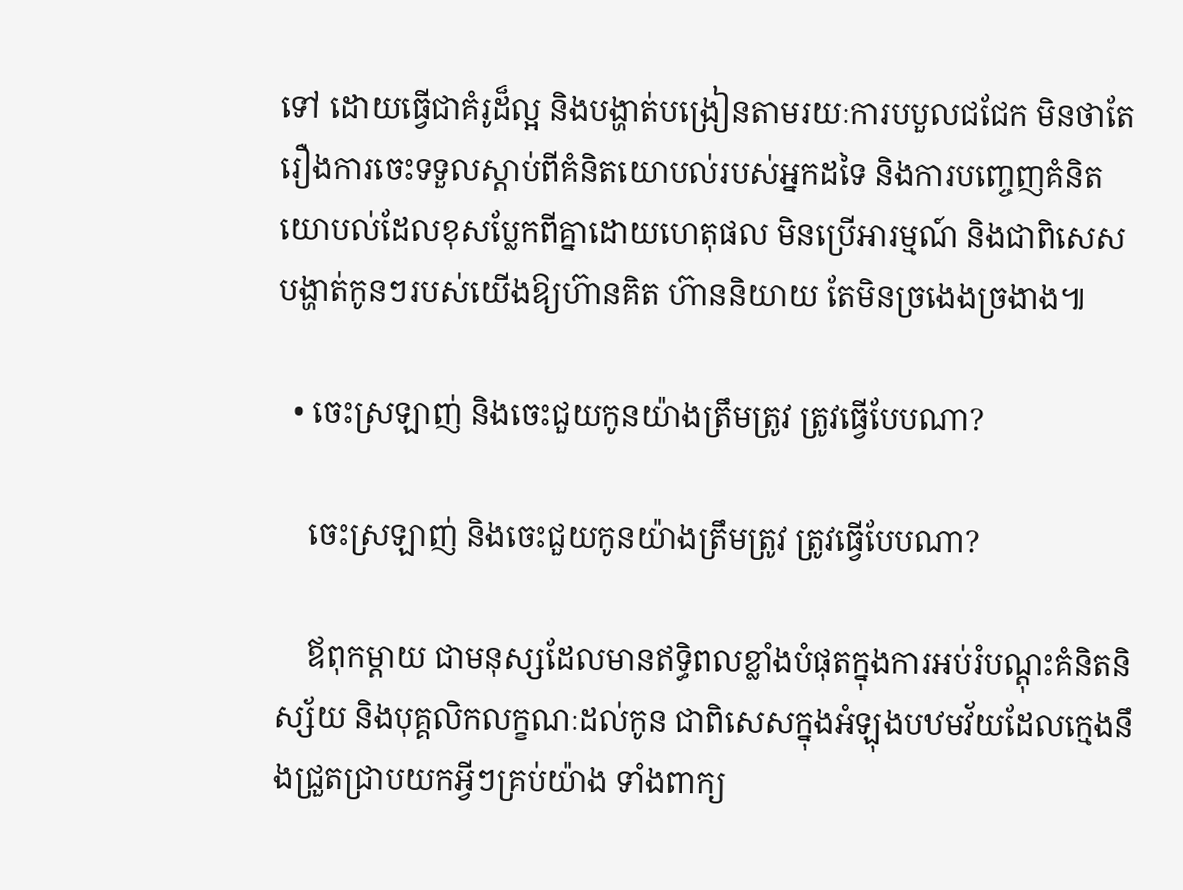ទៅ ដោយធ្វើជាគំរូដ៏ល្អ និងបង្ហាត់បង្រៀនតាមរយៈការបបួលជជែក មិនថាតែរឿងការចេះទទួលស្ដាប់ពីគំនិតយោបល់របស់អ្នកដទៃ និងការបញ្ចេញគំនិតយោបល់ដែលខុសប្លែកពីគ្នាដោយហេតុផល មិនប្រើអារម្មណ៍ និងជាពិសេស បង្ហាត់កូនៗរបស់យើងឱ្យហ៊ានគិត ហ៊ាននិយាយ តែមិនច្រងេងច្រងាង៕

  • ចេះស្រឡាញ់ និងចេះជួយកូនយ៉ាងត្រឹមត្រូវ ត្រូវធ្វើបែបណា?

    ចេះស្រឡាញ់ និងចេះជួយកូនយ៉ាងត្រឹមត្រូវ ត្រូវធ្វើបែបណា?

    ឪពុកម្ដាយ ជាមនុស្សដែលមានឥទ្ធិពលខ្លាំងបំផុតក្នុងការអប់រំបណ្ដុះគំនិតនិស្ស័យ និងបុគ្គលិកលក្ខណៈដល់កូន ជាពិសេសក្នុងអំឡុងបឋមវ័យដែលក្មេងនឹងជ្រួតជ្រាបយកអ្វីៗគ្រប់យ៉ាង ទាំងពាក្យ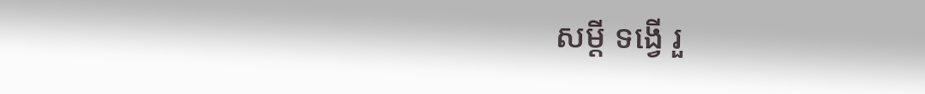សម្ដី ទង្វើ រួ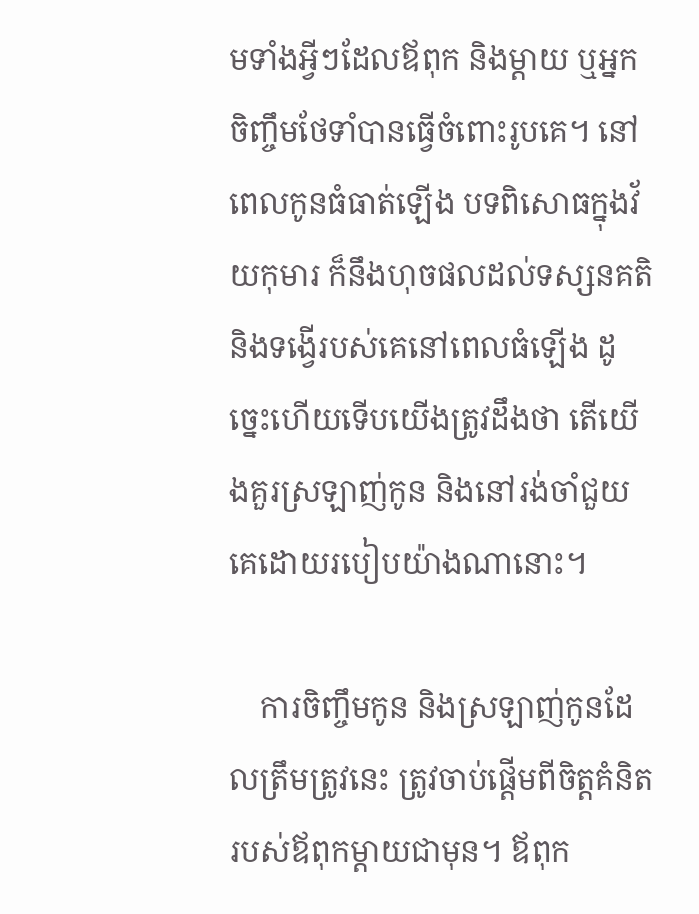មទាំងអ្វីៗដែលឪពុក និងម្ដាយ ឬអ្នកចិញ្ចឹមថែទាំបានធ្វើចំពោះរូបគេ។ នៅពេលកូនធំធាត់ឡើង បទពិសោធក្នុងវ័យកុមារ ក៏នឹងហុចផលដល់ទស្សនគតិ និងទង្វើរបស់គេនៅពេលធំឡើង ដូច្នេះហើយទើបយើងត្រូវដឹងថា តើយើងគួរស្រឡាញ់កូន និងនៅរង់ចាំជួយគេដោយរបៀបយ៉ាងណានោះ។

    ការចិញ្ចឹមកូន និងស្រឡាញ់កូនដែលត្រឹមត្រូវនេះ ត្រូវចាប់ផ្ដើមពីចិត្តគំនិតរបស់ឪពុកម្ដាយជាមុន។ ឪពុក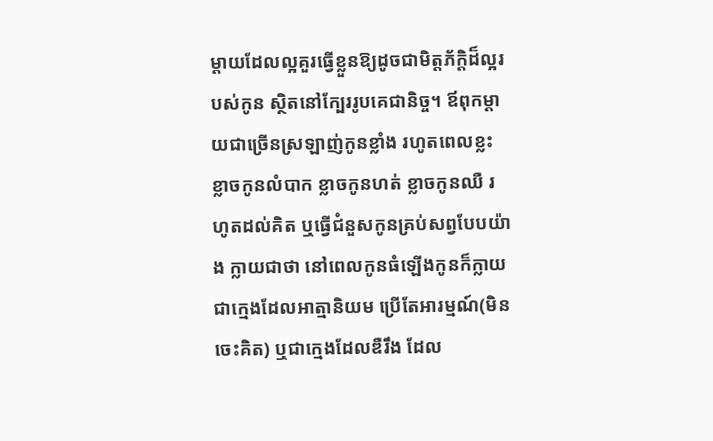ម្ដាយដែលល្អគួរធ្វើខ្លួនឱ្យដូចជាមិត្តភ័ក្ដិដ៏ល្អរបស់កូន ស្ថិតនៅក្បែររូបគេជានិច្ច។ ឪពុកម្ដាយជាច្រើនស្រឡាញ់កូនខ្លាំង រហូតពេលខ្លះខ្លាចកូនលំបាក ខ្លាចកូនហត់ ខ្លាចកូនឈឺ រហូតដល់គិត ឬធ្វើជំនួសកូនគ្រប់សព្វបែបយ៉ាង ក្លាយជាថា នៅពេលកូនធំឡើងកូនក៏ក្លាយជាក្មេងដែលអាត្មានិយម ប្រើតែអារម្មណ៍(មិនចេះគិត) ឬជាក្មេងដែលឌឺរឹង ដែល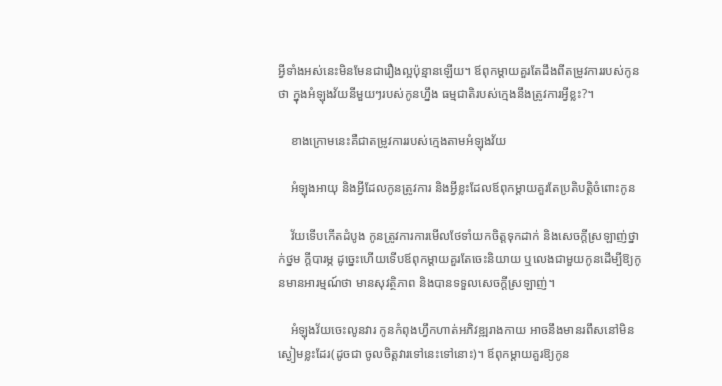អ្វីទាំងអស់នេះមិនមែនជារឿងល្អប៉ុន្មានឡើយ។ ឪពុកម្ដាយគួរតែដឹងពីតម្រូវការរបស់កូនថា ក្នុងអំឡុងវ័យនីមួយៗរបស់កូនហ្នឹង ធម្មជាតិរបស់ក្មេងនឹងត្រូវការអ្វីខ្លះ?។

    ខាងក្រោមនេះគឺជាតម្រូវការរបស់ក្មេងតាមអំឡុងវ័យ

    អំឡុងអាយុ និងអ្វីដែលកូនត្រូវការ និងអ្វីខ្លះដែលឪពុកម្ដាយគួរតែប្រតិបត្តិចំពោះកូន

    វ័យទើបកើតដំបូង កូនត្រូវការការមើលថែទាំយកចិត្តទុកដាក់ និងសេចក្ដីស្រឡាញ់ថ្នាក់ថ្នម ក្ដីបារម្ភ ដូច្នេះហើយទើបឪពុកម្ដាយគួរតែចេះនិយាយ ឬលេងជាមួយកូនដើម្បីឱ្យកូនមានអារម្មណ៍ថា មានសុវត្ថិភាព និងបានទទួលសេចក្ដីស្រឡាញ់។

    អំឡុងវ័យចេះលូនវារ កូនកំពុងហ្វឹកហាត់អភិវឌ្ឍរាងកាយ អាចនឹងមានរពឹសនៅមិនស្ងៀមខ្លះដែរ(ដូចជា ចូលចិត្តវារទៅនេះទៅនោះ)។ ឪពុកម្ដាយគួរឱ្យកូន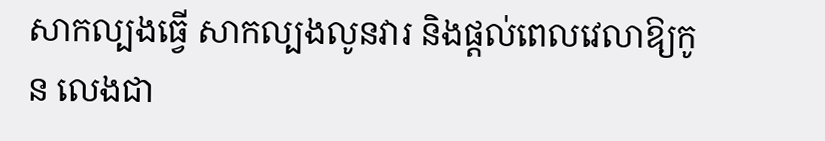សាកល្បងធ្វើ សាកល្បងលូនវារ និងផ្ដល់ពេលវេលាឱ្យកូន លេងជា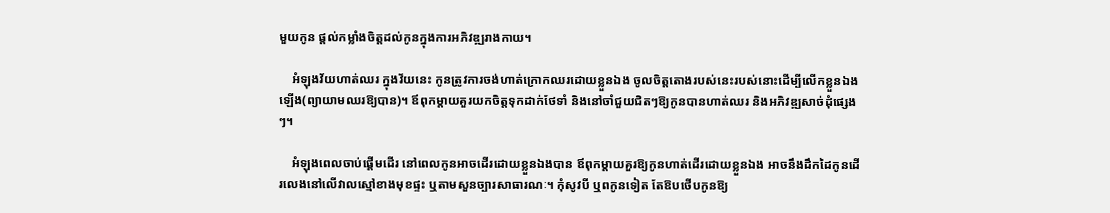មួយកូន ផ្ដល់កម្លាំងចិត្តដល់កូនក្នុងការអភិវឌ្ឍរាងកាយ។

    អំឡុងវ័យហាត់ឈរ ក្នុងវ័យនេះ កូនត្រូវការចង់ហាត់ក្រោកឈរដោយខ្លួនឯង ចូលចិត្តតោងរបស់នេះរបស់នោះដើម្បីលើកខ្លួនឯងឡើង(ព្យាយាមឈរឱ្យបាន)។ ឪពុកម្ដាយគួរយកចិត្តទុកដាក់ថែទាំ និងនៅចាំជួយជិតៗឱ្យកូនបានហាត់ឈរ និងអភិវឌ្ឍសាច់ដុំផ្សេងៗ។

    អំឡុងពេលចាប់ផ្ដើមដើរ នៅពេលកូនអាចដើរដោយខ្លួនឯងបាន ឪពុកម្ដាយគួរឱ្យកូនហាត់ដើរដោយខ្លួនឯង អាចនឹងដឹកដៃកូនដើរលេងនៅលើវាលស្មៅខាងមុខផ្ទះ ឬតាមសួនច្បារសាធារណៈ។ កុំសូវបី ឬពកូនទៀត តែឱបថើបកូនឱ្យ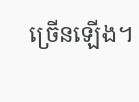ច្រើនឡើង។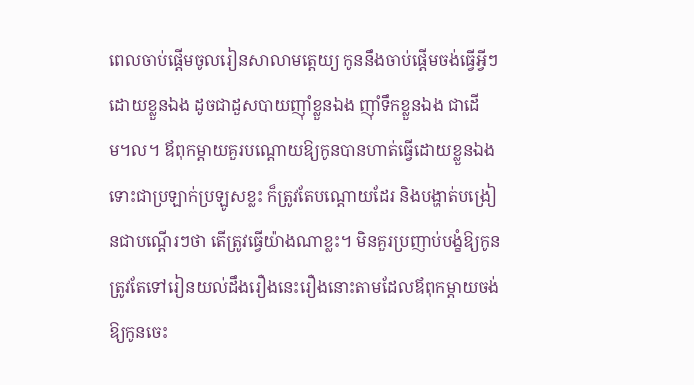ពេលចាប់ផ្ដើមចូលរៀនសាលាមត្តេយ្យ កូននឹងចាប់ផ្ដើមចង់ធ្វើអ្វីៗដោយខ្លួនឯង ដូចជាដួសបាយញ៉ាំខ្លួនឯង ញ៉ាំទឹកខ្លួនឯង ជាដើម។ល។ ឪពុកម្ដាយគួរបណ្ដោយឱ្យកូនបានហាត់ធ្វើដោយខ្លួនឯង ទោះជាប្រឡាក់ប្រឡូសខ្លះ ក៏ត្រូវតែបណ្ដោយដែរ និងបង្ហាត់បង្រៀនជាបណ្ដើរៗថា តើត្រូវធ្វើយ៉ាងណាខ្លះ។ មិនគួរប្រញាប់បង្ខំឱ្យកូនត្រូវតែទៅរៀនយល់ដឹងរឿងនេះរឿងនោះតាមដែលឪពុកម្ដាយចង់ឱ្យកូនចេះ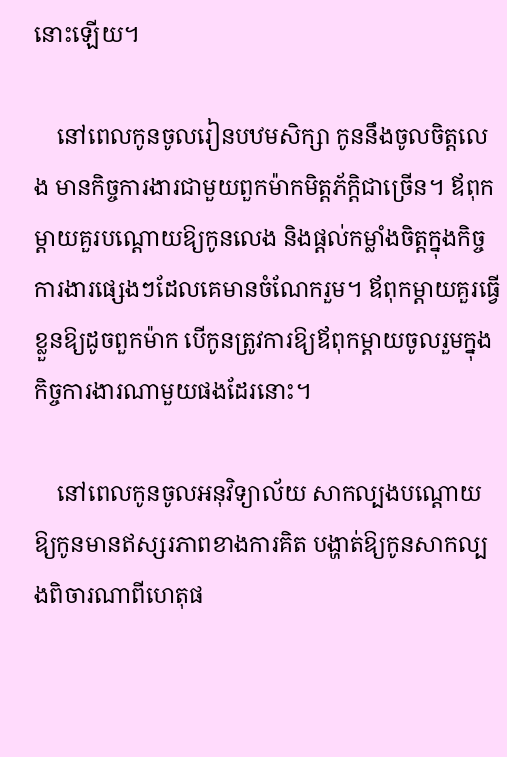នោះឡើយ។

    នៅពេលកូនចូលរៀនបឋមសិក្សា កូននឹងចូលចិត្តលេង មានកិច្ចការងារជាមួយពួកម៉ាកមិត្តភ័ក្តិជាច្រើន។ ឪពុកម្ដាយគួរបណ្ដោយឱ្យកូនលេង និងផ្ដល់កម្លាំងចិត្តក្នុងកិច្ចការងារផ្សេងៗដែលគេមានចំណែករួម។ ឪពុកម្ដាយគួរធ្វើខ្លួនឱ្យដូចពួកម៉ាក បើកូនត្រូវការឱ្យឪពុកម្ដាយចូលរួមក្នុងកិច្ចការងារណាមួយផងដែរនោះ។

    នៅពេលកូនចូលអនុវិទ្យាល័យ សាកល្បងបណ្ដោយឱ្យកូនមានឥស្សរភាពខាងការគិត បង្ហាត់ឱ្យកូនសាកល្បងពិចារណាពីហេតុផ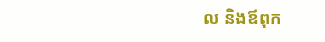ល និងឪពុក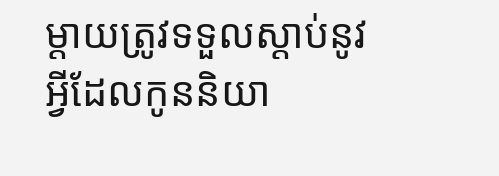ម្ដាយត្រូវទទួលស្ដាប់នូវអ្វីដែលកូននិយា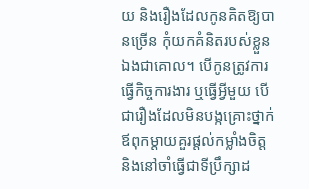យ និងរឿងដែលកូនគិតឱ្យបានច្រើន កុំយកគំនិតរបស់ខ្លួនឯងជាគោល។ បើកូនត្រូវការធ្វើកិច្ចការងារ ឬធ្វើអ្វីមួយ បើជារឿងដែលមិនបង្កគ្រោះថ្នាក់ ឪពុកម្ដាយគួរផ្ដល់កម្លាំងចិត្ត និងនៅចាំធ្វើជាទីប្រឹក្សាដ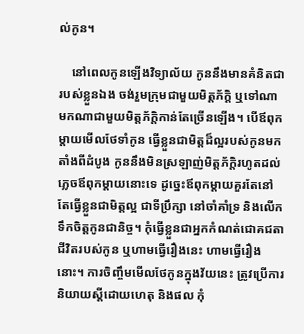ល់កូន។

    នៅពេលកូនឡើងវិទ្យាល័យ កូននឹងមានគំនិតជារបស់ខ្លួនឯង ចង់រួមក្រុមជាមួយមិត្តភ័ក្តិ ឬទៅណាមកណាជាមួយមិត្តភ័ក្តិកាន់តែច្រើនឡើង។ បើឪពុកម្ដាយមើលថែទាំកូន ធ្វើខ្លួនជាមិត្តដ៏ល្អរបស់កូនមកតាំងពីដំបូង កូននឹងមិនស្រឡាញ់មិត្តភ័ក្តិរហូតដល់ភ្លេចឪពុកម្ដាយនោះទេ ដូច្នេះឪពុកម្ដាយគួរតែនៅតែធ្វើខ្លួនជាមិត្តល្អ ជាទីប្រឹក្សា នៅចាំគាំទ្រ និងលើកទឹកចិត្តកូនជានិច្ច។ កុំធ្វើខ្លួនជាអ្នកកំណត់ជោគជតាជីវិតរបស់កូន ឬហាមធ្វើរឿងនេះ ហាមធ្វើរឿងនោះ។ ការចិញ្ចឹមមើលថែកូនក្នុងវ័យនេះ ត្រូវប្រើការនិយាយស្ដីដោយហេតុ និងផល កុំ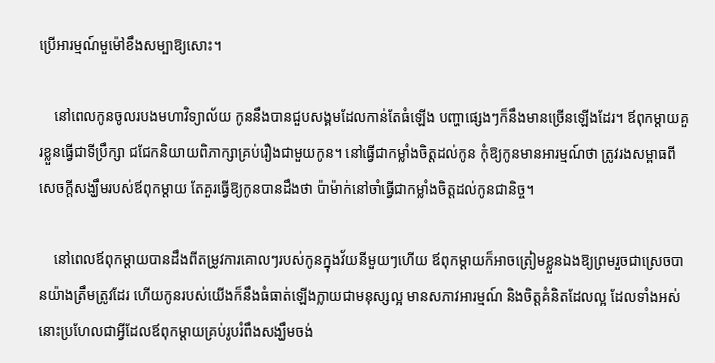ប្រើអារម្មណ៍មួម៉ៅខឹងសម្បាឱ្យសោះ។

    នៅពេលកូនចូលរបងមហាវិទ្យាល័យ កូននឹងបានជួបសង្គមដែលកាន់តែធំឡើង បញ្ហាផ្សេងៗក៏នឹងមានច្រើនឡើងដែរ។ ឪពុកម្ដាយគួរខ្លួនធ្វើជាទីប្រឹក្សា ជជែកនិយាយពិភាក្សាគ្រប់រឿងជាមួយកូន។ នៅធ្វើជាកម្លាំងចិត្តដល់កូន កុំឱ្យកូនមានអារម្មណ៍ថា ត្រូវរងសម្ពាធពីសេចក្ដីសង្ឃឹមរបស់ឪពុកម្ដាយ តែគួរធ្វើឱ្យកូនបានដឹងថា ប៉ាម៉ាក់នៅចាំធ្វើជាកម្លាំងចិត្តដល់កូនជានិច្ច។

    នៅពេលឪពុកម្ដាយបានដឹងពីតម្រូវការគោលៗរបស់កូនក្នុងវ័យនីមួយៗហើយ ឪពុកម្ដាយក៏អាចត្រៀមខ្លួនឯងឱ្យព្រមរួចជាស្រេចបានយ៉ាងត្រឹមត្រូវដែរ ហើយកូនរបស់យើងក៏នឹងធំធាត់ឡើងក្លាយជាមនុស្សល្អ មានសភាវអារម្មណ៍ និងចិត្តគំនិតដែលល្អ ដែលទាំងអស់នោះប្រហែលជាអ្វីដែលឪពុកម្ដាយគ្រប់រូបរំពឹងសង្ឃឹមចង់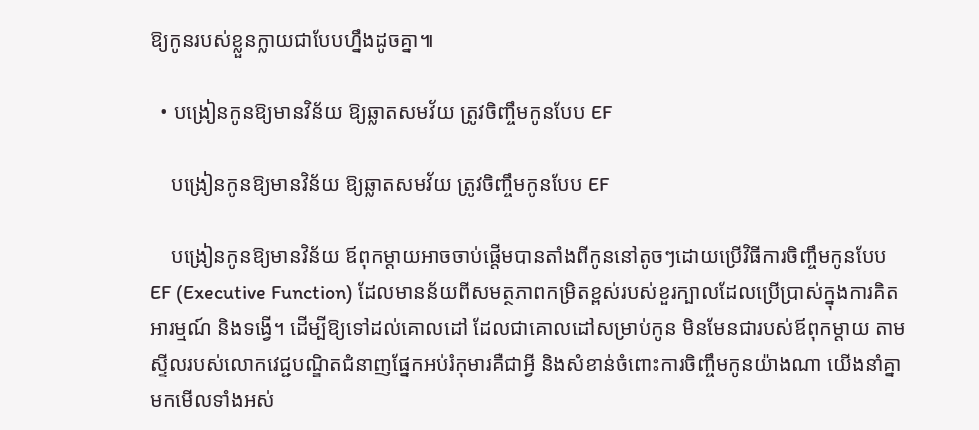ឱ្យកូនរបស់ខ្លួនក្លាយជាបែបហ្នឹងដូចគ្នា៕

  • បង្រៀនកូនឱ្យមានវិន័យ ឱ្យឆ្លាតសមវ័យ ត្រូវចិញ្ចឹមកូនបែប EF

    បង្រៀនកូនឱ្យមានវិន័យ ឱ្យឆ្លាតសមវ័យ ត្រូវចិញ្ចឹមកូនបែប EF

    បង្រៀនកូនឱ្យមានវិន័យ ឪពុកម្ដាយអាចចាប់ផ្ដើមបានតាំងពីកូននៅតូចៗដោយប្រើវិធីការចិញ្ចឹមកូនបែប EF (Executive Function) ដែលមានន័យពីសមត្ថភាពកម្រិតខ្ពស់របស់ខួរក្បាលដែលប្រើប្រាស់ក្នុងការគិត អារម្មណ៍ និងទង្វើ។ ដើម្បីឱ្យទៅដល់គោលដៅ ដែលជាគោលដៅសម្រាប់កូន មិនមែនជារបស់ឪពុកម្ដាយ តាមស្ទីលរបស់លោកវេជ្ជបណ្ឌិតជំនាញផ្នែកអប់រំកុមារគឺជាអ្វី និងសំខាន់ចំពោះការចិញ្ចឹមកូនយ៉ាងណា យើងនាំគ្នាមកមើលទាំងអស់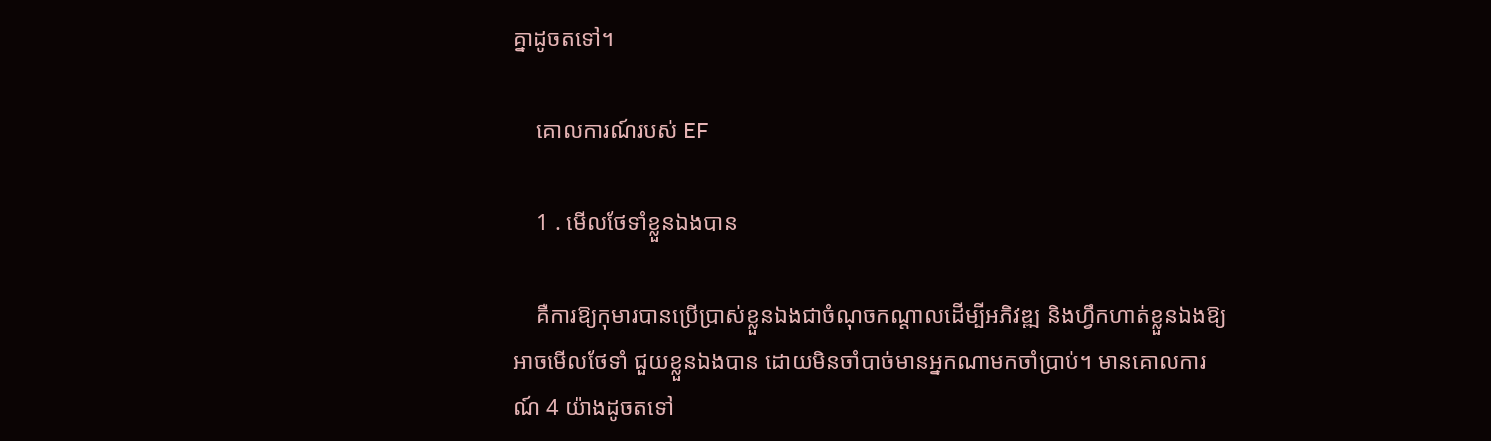គ្នាដូចតទៅ។

    គោលការណ៍របស់ EF

    1 . មើលថែទាំខ្លួនឯងបាន

    គឺការឱ្យកុមារបានប្រើប្រាស់ខ្លួនឯងជាចំណុចកណ្ដាលដើម្បីអភិវឌ្ឍ និងហ្វឹកហាត់ខ្លួនឯងឱ្យអាចមើលថែទាំ ជួយខ្លួនឯងបាន ដោយមិនចាំបាច់មានអ្នកណាមកចាំប្រាប់។ មានគោលការណ៍ 4 យ៉ាងដូចតទៅ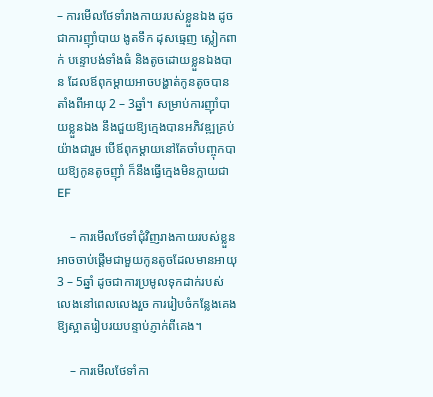– ការមើលថែទាំរាងកាយរបស់ខ្លួនឯង ដូចជាការញ៉ាំបាយ ងូតទឹក ដុសធ្មេញ ស្លៀកពាក់ បន្ទោបង់ទាំងធំ និងតូចដោយខ្លួនឯងបាន ដែលឪពុកម្ដាយអាចបង្ហាត់កូនតូចបានតាំងពីអាយុ 2 – 3ឆ្នាំ។ សម្រាប់ការញ៉ាំបាយខ្លួនឯង នឹងជួយឱ្យក្មេងបានអភិវឌ្ឍគ្រប់យ៉ាងជារួម បើឪពុកម្ដាយនៅតែចាំបញ្ចុកបាយឱ្យកូនតូចញ៉ាំ ក៏នឹងធ្វើក្មេងមិនក្លាយជា EF

    – ការមើលថែទាំជុំវិញរាងកាយរបស់ខ្លួន អាចចាប់ផ្ដើមជាមួយកូនតូចដែលមានអាយុ 3 – 5ឆ្នាំ ដូចជាការប្រមូលទុកដាក់របស់លេងនៅពេលលេងរួច ការរៀបចំកន្លែងគេងឱ្យស្អាតរៀបរយបន្ទាប់ភ្ញាក់ពីគេង។

    – ការមើលថែទាំកា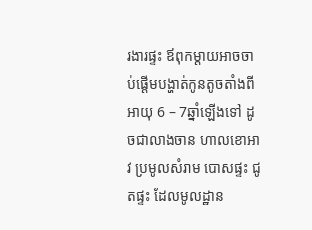រងារផ្ទះ ឪពុកម្ដាយអាចចាប់ផ្ដើមបង្ហាត់កូនតូចតាំងពីអាយុ 6 – 7ឆ្នាំឡើងទៅ ដូចជាលាងចាន ហាលខោអាវ ប្រមូលសំរាម បោសផ្ទះ ជូតផ្ទះ ដែលមូលដ្ឋាន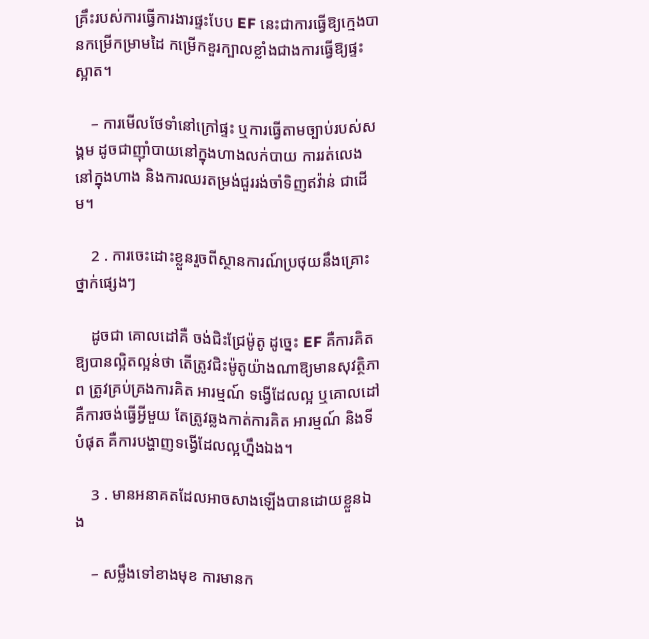គ្រឹះរបស់ការធ្វើការងារផ្ទះបែប EF នេះជាការធ្វើឱ្យក្មេងបានកម្រើកម្រាមដៃ កម្រើកខួរក្បាលខ្លាំងជាងការធ្វើឱ្យផ្ទះស្អាត។

    – ការមើលថែទាំនៅក្រៅផ្ទះ ឬការធ្វើតាមច្បាប់របស់សង្គម ដូចជាញ៉ាំបាយនៅក្នុងហាងលក់បាយ ការរត់លេងនៅក្នុងហាង និងការឈរតម្រង់ជួររង់ចាំទិញឥវ៉ាន់ ជាដើម។

    2 . ការចេះដោះខ្លួនរួចពីស្ថានការណ៍ប្រថុយនឹងគ្រោះថ្នាក់ផ្សេងៗ

    ដូចជា គោលដៅគឺ ចង់ជិះជ្រែម៉ូតូ ដូច្នេះ EF គឺការគិតឱ្យបានល្អិតល្អន់ថា តើត្រូវជិះម៉ូតូយ៉ាងណាឱ្យមានសុវត្ថិភាព ត្រូវគ្រប់គ្រងការគិត អារម្មណ៍ ទង្វើដែលល្អ ឬគោលដៅ គឺការចង់ធ្វើអ្វីមួយ តែត្រូវឆ្លងកាត់ការគិត អារម្មណ៍ និងទីបំផុត គឺការបង្ហាញទង្វើដែលល្អហ្នឹងឯង។

    3 . មានអនាគតដែលអាចសាងឡើងបានដោយខ្លួនឯង

    – សម្លឹងទៅខាងមុខ ការមានក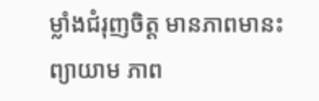ម្លាំងជំរុញចិត្ត មានភាពមានះព្យាយាម ភាព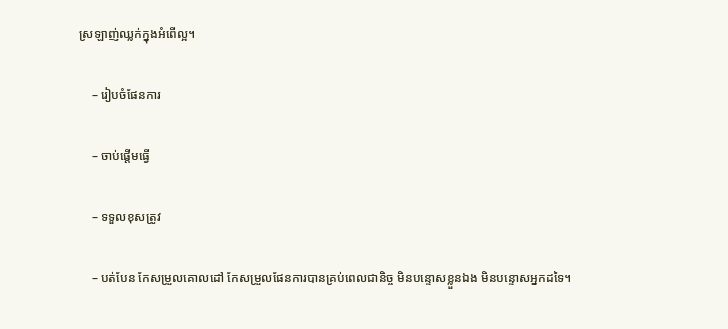ស្រឡាញ់ឈ្លក់ក្នុងអំពើល្អ។

    – រៀបចំផែនការ

    – ចាប់ផ្ដើមធ្វើ

    – ទទួលខុសត្រូវ

    – បត់បែន កែសម្រួលគោលដៅ កែសម្រួលផែនការបានគ្រប់ពេលជានិច្ច មិនបន្ទោសខ្លួនឯង មិនបន្ទោសអ្នកដទៃ។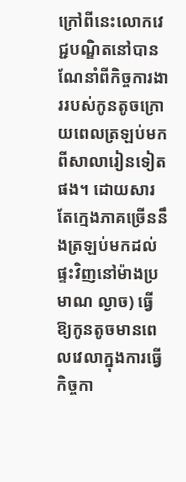ក្រៅពីនេះលោកវេជ្ជបណ្ឌិតនៅបានណែនាំពីកិច្ចការងាររបស់កូនតូចក្រោយពេលត្រឡប់មកពីសាលារៀនទៀតផង។ ដោយសារតែក្មេងភាគច្រើននឹងត្រឡប់មកដល់ផ្ទះវិញនៅម៉ាងប្រមាណ ល្ងាច) ធ្វើឱ្យកូនតូចមានពេលវេលាក្នុងការធ្វើកិច្ចកា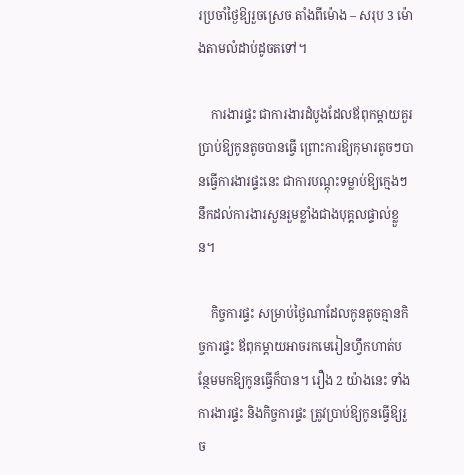រប្រចាំថ្ងៃឱ្យរួចស្រេច តាំងពីម៉ោង – សរុប 3 ម៉ោងតាមលំដាប់ដូចតទៅ។

    ការងារផ្ទះ ជាការងារដំបូងដែលឪពុកម្ដាយគួរប្រាប់ឱ្យកូនតូចបានធ្វើ ព្រោះការឱ្យកុមារតូចៗបានធ្វើការងារផ្ទះនេះ ជាការបណ្ដុះទម្លាប់ឱ្យក្មេងៗនឹកដល់ការងារសួនរួមខ្លាំងជាងបុគ្គលផ្ទាល់ខ្លួន។

    កិច្ចការផ្ទះ សម្រាប់ថ្ងៃណាដែលកូនតូចគ្មានកិច្ចការផ្ទះ ឪពុកម្ដាយអាចរកមេរៀនហ្វឹកហាត់បន្ថែមមកឱ្យកូនធ្វើក៏បាន។ រឿង 2 យ៉ាងនេះ ទាំងការងារផ្ទះ និងកិច្ចការផ្ទះ ត្រូវប្រាប់ឱ្យកូនធ្វើឱ្យរួច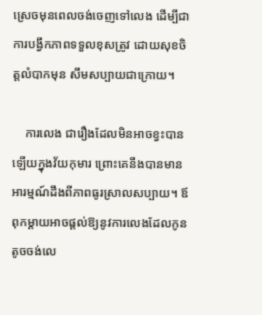ស្រេចមុនពេលចង់ចេញទៅលេង ដើម្បីជាការបង្វឹកភាពទទួលខុសត្រូវ ដោយសុខចិត្តលំបាកមុន សឹមសប្បាយជាក្រោយ។

    ការលេង ជារឿងដែលមិនអាចខ្វះបានឡើយក្នុងវ័យកុមារ ព្រោះគេនឹងបានមានអារម្មណ៍ដឹងពីភាពធូរស្រាលសប្បាយ។ ឪពុកម្ដាយអាចផ្ដល់ឱ្យនូវការលេងដែលកូនតូចចង់លេ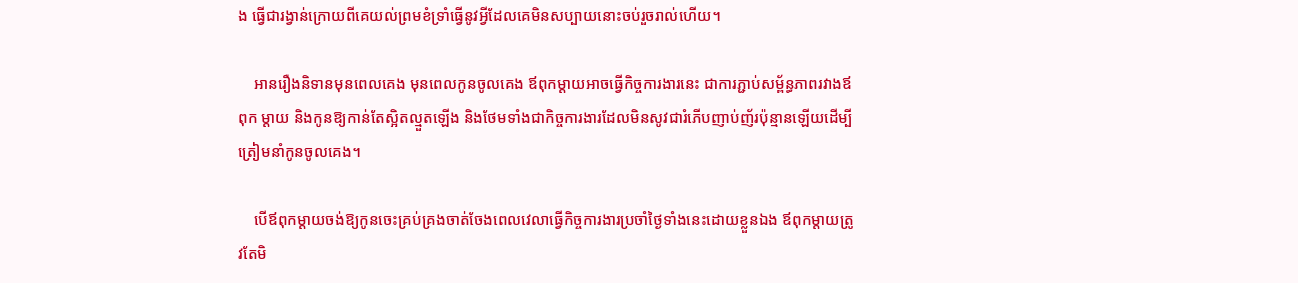ង ធ្វើជារង្វាន់ក្រោយពីគេយល់ព្រមខំទ្រាំធ្វើនូវអ្វីដែលគេមិនសប្បាយនោះចប់រួចរាល់ហើយ។

    អានរឿងនិទានមុនពេលគេង មុនពេលកូនចូលគេង ឪពុកម្ដាយអាចធ្វើកិច្ចការងារនេះ ជាការភ្ជាប់សម្ព័ន្ធភាពរវាងឪពុក ម្ដាយ និងកូនឱ្យកាន់តែស្អិតល្មួតឡើង និងថែមទាំងជាកិច្ចការងារដែលមិនសូវជារំភើបញាប់ញ័រប៉ុន្មានឡើយដើម្បីត្រៀមនាំកូនចូលគេង។

    បើឪពុកម្ដាយចង់ឱ្យកូនចេះគ្រប់គ្រងចាត់ចែងពេលវេលាធ្វើកិច្ចការងារប្រចាំថ្ងៃទាំងនេះដោយខ្លួនឯង ឪពុកម្ដាយត្រូវតែមិ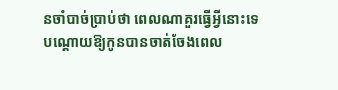នចាំបាច់ប្រាប់ថា ពេលណាគួរធ្វើអ្វីនោះទេ បណ្ដោយឱ្យកូនបានចាត់ចែងពេល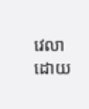វេលាដោយ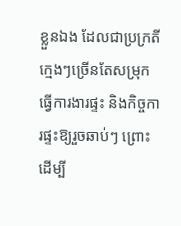ខ្លួនឯង ដែលជាប្រក្រតីក្មេងៗច្រើនតែសម្រុកធ្វើការងារផ្ទះ និងកិច្ចការផ្ទះឱ្យរួចឆាប់ៗ ព្រោះដើម្បី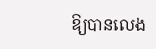ឱ្យបានលេង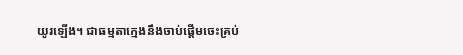យូរឡើង។ ជាធម្មតាក្មេងនឹងចាប់ផ្ដើមចេះគ្រប់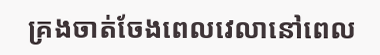គ្រងចាត់ចែងពេលវេលានៅពេល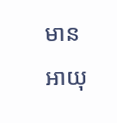មានអាយុ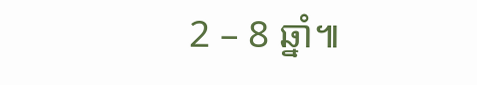2 – 8 ឆ្នាំ៕